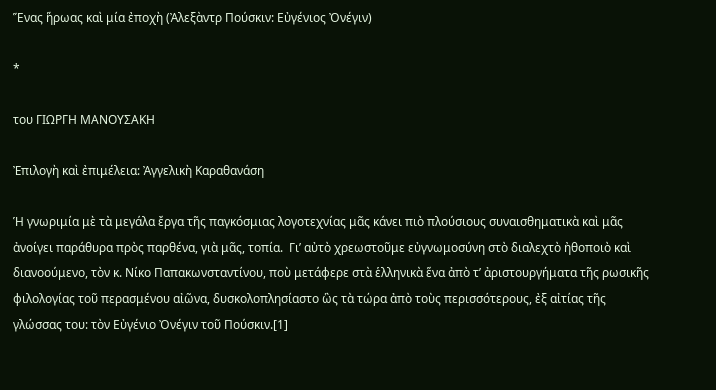Ἕνας ἥρωας καὶ μία ἐποχὴ (Ἀλεξὰντρ Πούσκιν: Εὐγένιος Ὀνέγιν)

*

του ΓΙΩΡΓΗ ΜΑΝΟΥΣΑΚΗ

Ἐπιλογὴ καὶ ἐπιμέλεια: Ἀγγελικὴ Καραθανάση

Ἡ γνωριμία μὲ τὰ μεγάλα ἔργα τῆς παγκόσμιας λογοτεχνίας μᾶς κάνει πιὸ πλούσιους συναισθηματικὰ καὶ μᾶς ἀνοίγει παράθυρα πρὸς παρθένα, γιὰ μᾶς, τοπία.  Γι’ αὐτὸ χρεωστοῦμε εὐγνωμοσύνη στὸ διαλεχτὸ ἠθοποιὸ καὶ διανοούμενο, τὸν κ. Νίκο Παπακωνσταντίνου, ποὺ μετάφερε στὰ ἑλληνικὰ ἕνα ἀπὸ τ’ ἀριστουργήματα τῆς ρωσικῆς φιλολογίας τοῦ περασμένου αἰῶνα, δυσκολοπλησίαστο ὣς τὰ τώρα ἀπὸ τοὺς περισσότερους, ἐξ αἰτίας τῆς γλώσσας του: τὸν Εὐγένιο Ὀνέγιν τοῦ Πούσκιν.[1]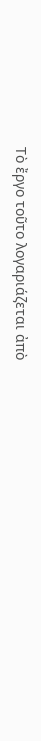Τὸ ἔργο τοῦτο λογαριάζεται ἀπὸ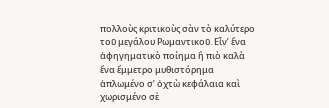πολλοὺς κριτικοὺς σὰν τὸ καλύτερο τοῦ μεγάλου Ρωμαντικοῦ. Εἶν’ ἕνα ἀφηγηματικὸ ποίημα ἢ πιὸ καλὰ ἕνα ἔμμετρο μυθιστόρημα ἁπλωμένο σ’ ὀχτὼ κεφάλαια καὶ χωρισμένο σὲ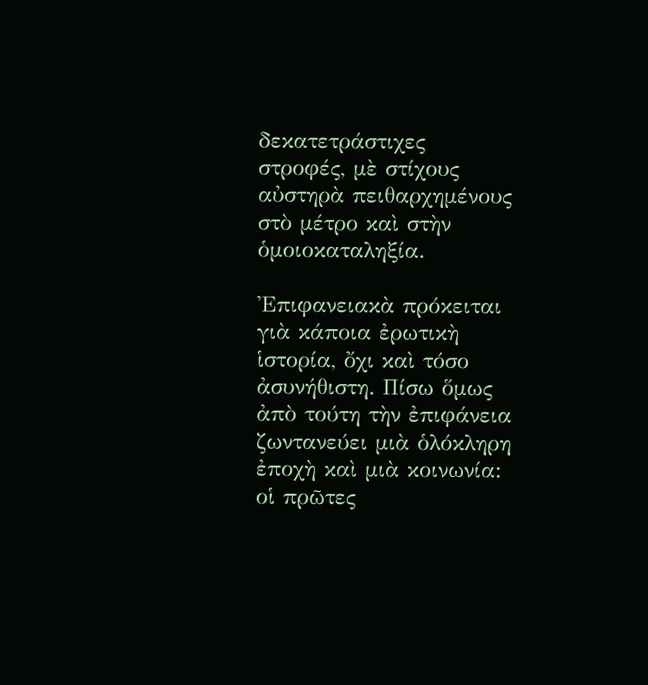δεκατετράστιχες στροφές, μὲ στίχους αὐστηρὰ πειθαρχημένους στὸ μέτρο καὶ στὴν ὁμοιοκαταληξία.

Ἐπιφανειακὰ πρόκειται γιὰ κάποια ἐρωτικὴ ἱστορία, ὄχι καὶ τόσο ἀσυνήθιστη. Πίσω ὅμως ἀπὸ τούτη τὴν ἐπιφάνεια ζωντανεύει μιὰ ὁλόκληρη ἐποχὴ καὶ μιὰ κοινωνία: οἱ πρῶτες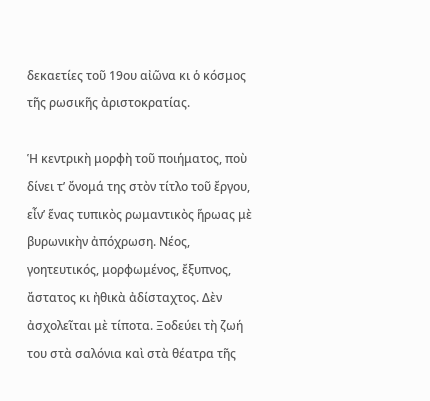δεκαετίες τοῦ 19ου αἰῶνα κι ὁ κόσμος τῆς ρωσικῆς ἀριστοκρατίας.

Ἡ κεντρικὴ μορφὴ τοῦ ποιήματος, ποὺ δίνει τ’ ὄνομά της στὸν τίτλο τοῦ ἔργου, εἶν’ ἕνας τυπικὸς ρωμαντικὸς ἥρωας μὲ βυρωνικὴν ἀπόχρωση. Νέος, γοητευτικός, μορφωμένος, ἔξυπνος, ἄστατος κι ἠθικὰ ἀδίσταχτος. Δὲν ἀσχολεῖται μὲ τίποτα. Ξοδεύει τὴ ζωή  του στὰ σαλόνια καὶ στὰ θέατρα τῆς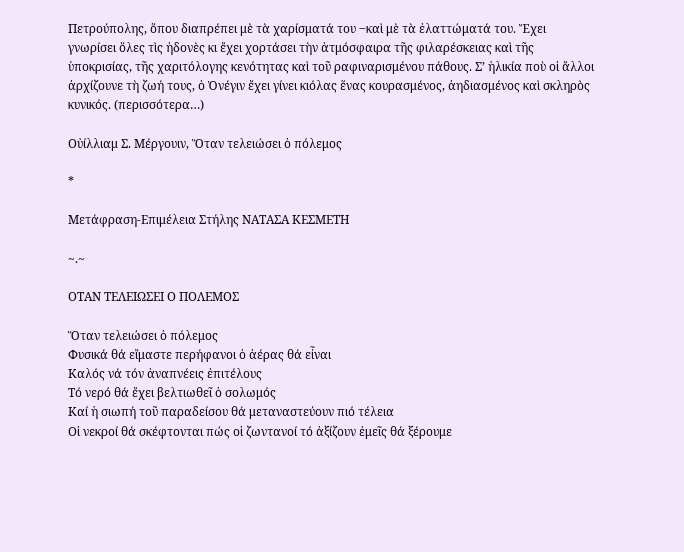Πετρούπολης, ὅπου διαπρέπει μὲ τὰ χαρίσματά του ‒καὶ μὲ τὰ ἐλαττώματά του. Ἔχει γνωρίσει ὅλες τὶς ἠδονὲς κι ἔχει χορτάσει τὴν ἀτμόσφαιρα τῆς φιλαρέσκειας καὶ τῆς ὑποκρισίας, τῆς χαριτόλογης κενότητας καὶ τοῦ ραφιναρισμένου πάθους. Σ’ ἡλικία ποὺ οἱ ἄλλοι ἀρχίζουνε τὴ ζωή τους, ὁ Ὀνέγιν ἔχει γίνει κιόλας ἕνας κουρασμένος, ἀηδιασμένος καὶ σκληρὸς κυνικός. (περισσότερα…)

Οὐίλλιαμ Σ. Μέργουιν, Ὅταν τελειώσει ὁ πόλεμος

*

Μετάφραση-Επιμέλεια Στήλης ΝΑΤΑΣΑ ΚΕΣΜΕΤΗ

~.~

ΟΤΑΝ ΤΕΛΕΙΩΣΕΙ Ο ΠΟΛΕΜΟΣ

Ὅταν τελειώσει ὁ πόλεμος
Φυσικά θά εἴμαστε περήφανοι ὁ ἀέρας θά εἶναι
Καλός νά τόν ἀναπνέεις ἐπιτέλους
Τό νερό θά ἔχει βελτιωθεῖ ὁ σολωμός
Καί ἡ σιωπή τοῦ παραδείσου θά μεταναστεύουν πιό τέλεια
Οἱ νεκροί θά σκέφτονται πώς οἱ ζωντανοί τό ἀξίζουν ἐμεῖς θά ξέρουμε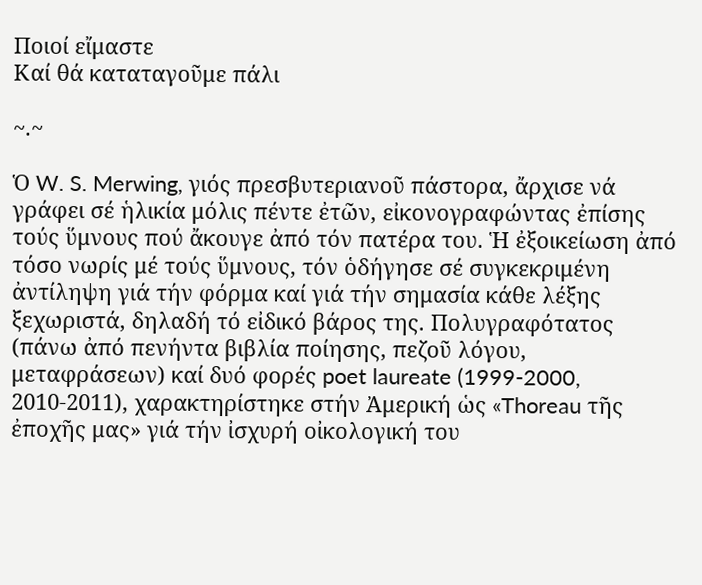Ποιοί εἴμαστε
Καί θά καταταγοῦμε πάλι

~.~

Ὁ W. S. Merwing, γιός πρεσβυτεριανοῦ πάστορα, ἄρχισε νά γράφει σέ ἡλικία μόλις πέντε ἐτῶν, εἰκονογραφώντας ἐπίσης τούς ὕμνους πού ἄκουγε ἀπό τόν πατέρα του. Ἡ ἐξοικείωση ἀπό τόσο νωρίς μέ τούς ὕμνους, τόν ὁδήγησε σέ συγκεκριμένη ἀντίληψη γιά τήν φόρμα καί γιά τήν σημασία κάθε λέξης ξεχωριστά, δηλαδή τό εἰδικό βάρος της. Πολυγραφότατος (πάνω ἀπό πενήντα βιβλία ποίησης, πεζοῦ λόγου, μεταφράσεων) καί δυό φορές poet laureate (1999-2000, 2010-2011), χαρακτηρίστηκε στήν Ἀμερική ὡς «Thoreau τῆς ἐποχῆς μας» γιά τήν ἰσχυρή οἰκολογική του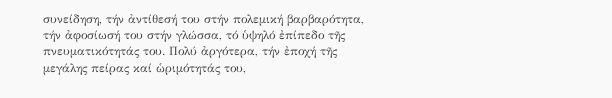συνείδηση, τήν ἀντίθεσή του στήν πολεμική βαρβαρότητα, τήν ἀφοσίωσή του στήν γλώσσα, τό ὑψηλό ἐπίπεδο τῆς πνευματικότητάς του. Πολύ ἀργότερα, τήν ἐποχή τῆς μεγάλης πείρας καί ὡριμότητάς του,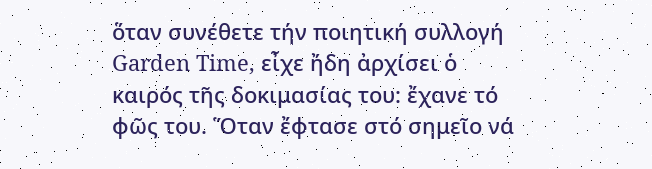ὅταν συνέθετε τήν ποιητική συλλογή Garden Time, εἶχε ἤδη ἀρχίσει ὁ καιρός τῆς δοκιμασίας του: ἔχανε τό φῶς του. Ὅταν ἔφτασε στό σημεῖο νά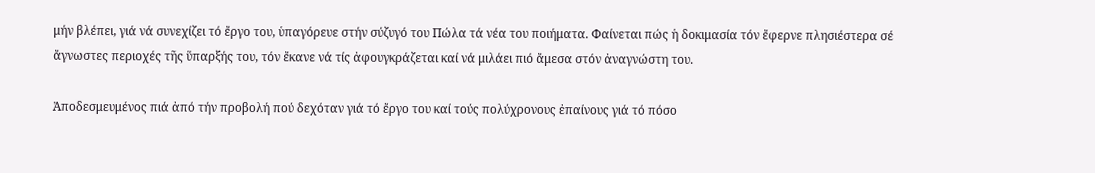μήν βλέπει, γιά νά συνεχίζει τό ἔργο του, ὑπαγόρευε στήν σύζυγό του Πώλα τά νέα του ποιήματα. Φαίνεται πώς ἡ δοκιμασία τόν ἔφερνε πλησιέστερα σέ ἄγνωστες περιοχές τῆς ὕπαρξής του, τόν ἔκανε νά τίς ἀφουγκράζεται καί νά μιλάει πιό ἄμεσα στόν ἀναγνώστη του.

Ἀποδεσμευμένος πιά ἀπό τήν προβολή πού δεχόταν γιά τό ἔργο του καί τούς πολύχρονους ἐπαίνους γιά τό πόσο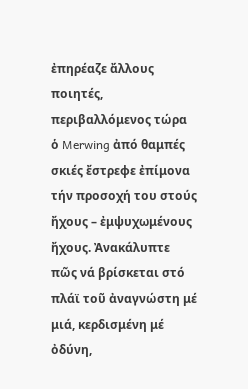ἐπηρέαζε ἄλλους ποιητές, περιβαλλόμενος τώρα ὁ Merwing ἀπό θαμπές σκιές ἔστρεφε ἐπίμονα τήν προσοχή του στούς ἤχους – ἐμψυχωμένους ἤχους. Ἀνακάλυπτε πῶς νά βρίσκεται στό πλάϊ τοῦ ἀναγνώστη μέ μιά, κερδισμένη μέ ὀδύνη,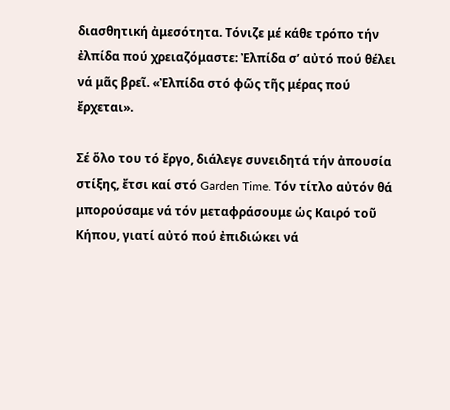διασθητική ἀμεσότητα. Τόνιζε μέ κάθε τρόπο τήν ἐλπίδα πού χρειαζόμαστε: Ἐλπίδα σ’ αὐτό πού θέλει νά μᾶς βρεῖ. «Ἐλπίδα στό φῶς τῆς μέρας πού ἔρχεται».

Σέ ὅλο του τό ἔργο, διάλεγε συνειδητά τήν ἀπουσία στίξης, ἔτσι καί στό Garden Time. Τόν τίτλο αὐτόν θά μπορούσαμε νά τόν μεταφράσουμε ὡς Καιρό τοῦ Κήπου, γιατί αὐτό πού ἐπιδιώκει νά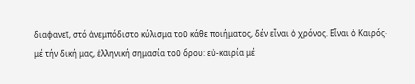διαφανεῖ, στό ἀνεμπόδιστο κύλισμα τοῦ κάθε ποιήματος, δέν εἶναι ὁ χρόνος. Εἶναι ὁ Καιρός· μέ τήν δική μας, ἑλληνική σημασία τοῦ ὅρου: εὐ-καιρία μέ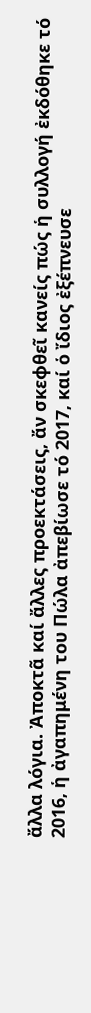ἄλλα λόγια. Ἀποκτᾶ καί ἄλλες προεκτάσεις, ἄν σκεφθεῖ κανείς πώς ἡ συλλογή ἐκδόθηκε τό 2016, ἡ ἀγαπημένη του Πώλα ἀπεβίωσε τό 2017, καί ὁ ἴδιος ἐξέπνευσε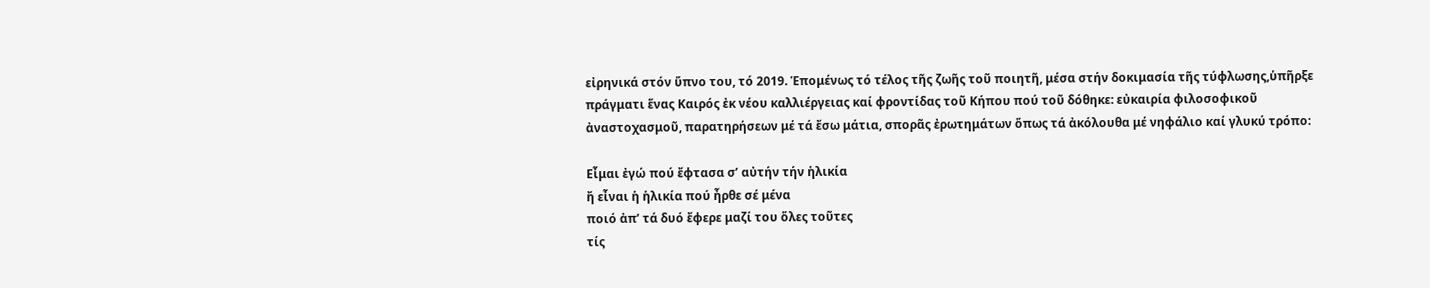εἰρηνικά στόν ὕπνο του, τό 2019. Ἑπομένως τό τέλος τῆς ζωῆς τοῦ ποιητῆ, μέσα στήν δοκιμασία τῆς τύφλωσης,ὑπῆρξε πράγματι ἕνας Καιρός ἐκ νέου καλλιέργειας καί φροντίδας τοῦ Κήπου πού τοῦ δόθηκε: εὐκαιρία φιλοσοφικοῦ ἀναστοχασμοῦ, παρατηρήσεων μέ τά ἔσω μάτια, σπορᾶς ἐρωτημάτων ὅπως τά ἀκόλουθα μέ νηφάλιο καί γλυκύ τρόπο:

Eἶμαι ἐγώ πού ἔφτασα σ’ αὐτήν τήν ἡλικία
ἤ εἶναι ἡ ἡλικία πού ἦρθε σέ μένα
ποιό ἀπ’ τά δυό ἔφερε μαζί του ὅλες τοῦτες
τίς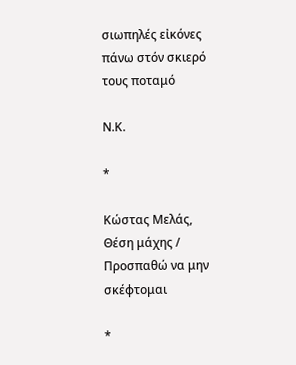σιωπηλές εἰκόνες πάνω στόν σκιερό τους ποταμό

Ν.Κ.

*

Κώστας Μελάς, Θέση μάχης / Προσπαθώ να μην σκέφτομαι

*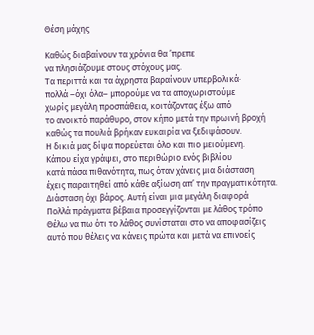Θέση μάχης

Καθώς διαβαίνουν τα χρόνια θα ’πρεπε
να πλησιάζουμε στους στόχους μας.
Τα περιττά και τα άχρηστα βαραίνουν υπερβολικά·
πολλά –όχι όλα– μπορούμε να τα αποχωριστούμε
χωρίς μεγάλη προσπάθεια, κοιτάζοντας έξω από
το ανοικτό παράθυρο, στον κήπο μετά την πρωινή βροχή
καθώς τα πουλιά βρήκαν ευκαιρία να ξεδιψάσουν.
Η δικιά μας δίψα πορεύεται όλο και πιο μειούμενη.
Κάπου είχα γράψει, στο περιθώριο ενός βιβλίου
κατά πάσα πιθανότητα, πως όταν χάνεις μια διάσταση
έχεις παραιτηθεί από κάθε αξίωση απ’ την πραγματικότητα.
Διάσταση όχι βάρος. Αυτή είναι μια μεγάλη διαφορά
Πολλά πράγματα βέβαια προσεγγίζονται με λάθος τρόπο
Θέλω να πω ότι το λάθος συνίσταται στο να αποφασίζεις
αυτό που θέλεις να κάνεις πρώτα και μετά να επινοείς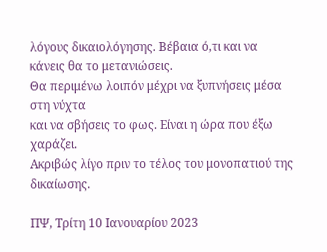λόγους δικαιολόγησης. Βέβαια ό,τι και να κάνεις θα το μετανιώσεις.
Θα περιμένω λοιπόν μέχρι να ξυπνήσεις μέσα στη νύχτα
και να σβήσεις το φως. Είναι η ώρα που έξω χαράζει.
Ακριβώς λίγο πριν το τέλος του μονοπατιού της δικαίωσης.

ΠΨ, Τρίτη 10 Ιανουαρίου 2023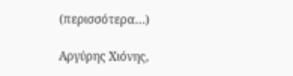(περισσότερα…)

Αργύρης Χιόνης,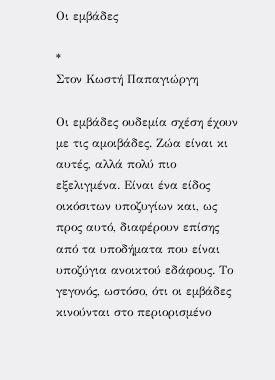Οι εμβάδες

*
Στον Κωστή Παπαγιώργη

Οι εμβάδες ουδεμία σχέση έχουν με τις αμοιβάδες. Ζώα είναι κι αυτές, αλλά πολύ πιο εξελιγμένα. Είναι ένα είδος οικόσιτων υποζυγίων και, ως προς αυτό, διαφέρουν επίσης από τα υποδήματα που είναι υποζύγια ανοικτού εδάφους. Το γεγονός, ωστόσο, ότι οι εμβάδες κινούνται στο περιορισμένο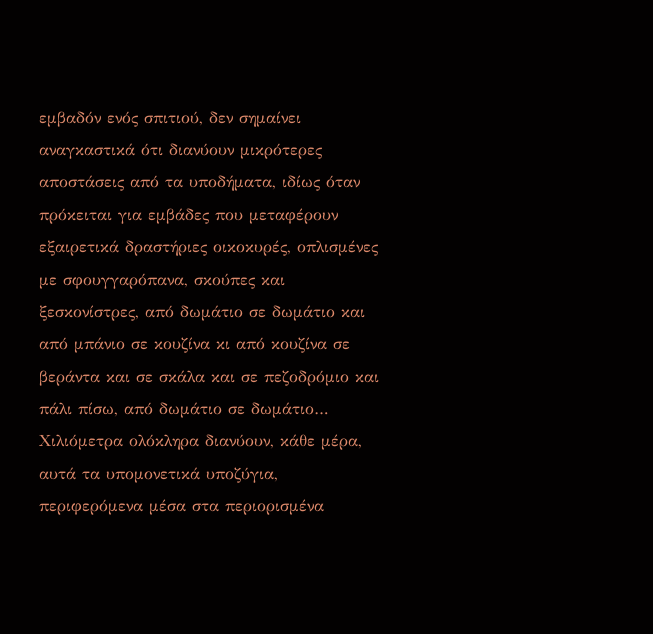εμβαδόν ενός σπιτιού, δεν σημαίνει αναγκαστικά ότι διανύουν μικρότερες αποστάσεις από τα υποδήματα, ιδίως όταν πρόκειται για εμβάδες που μεταφέρουν εξαιρετικά δραστήριες οικοκυρές, οπλισμένες με σφουγγαρόπανα, σκούπες και ξεσκονίστρες, από δωμάτιο σε δωμάτιο και από μπάνιο σε κουζίνα κι από κουζίνα σε βεράντα και σε σκάλα και σε πεζοδρόμιο και πάλι πίσω, από δωμάτιο σε δωμάτιο… Χιλιόμετρα ολόκληρα διανύουν, κάθε μέρα, αυτά τα υπομονετικά υποζύγια, περιφερόμενα μέσα στα περιορισμένα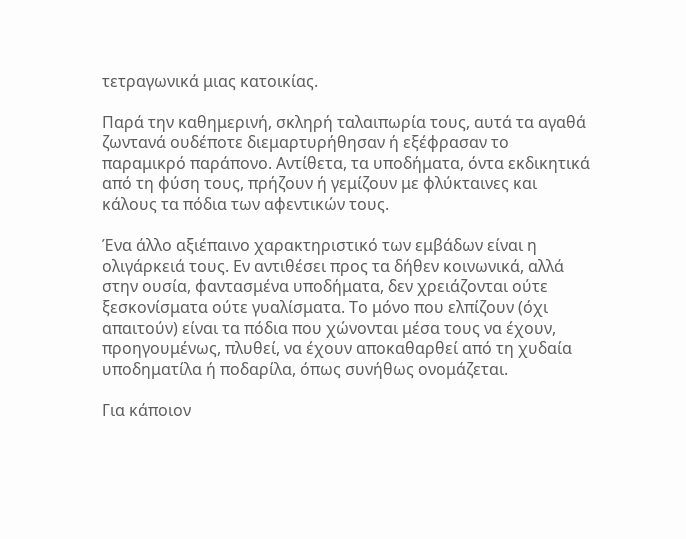τετραγωνικά μιας κατοικίας.

Παρά την καθημερινή, σκληρή ταλαιπωρία τους, αυτά τα αγαθά ζωντανά ουδέποτε διεμαρτυρήθησαν ή εξέφρασαν το παραμικρό παράπονο. Αντίθετα, τα υποδήματα, όντα εκδικητικά από τη φύση τους, πρήζουν ή γεμίζουν με φλύκταινες και κάλους τα πόδια των αφεντικών τους.

Ένα άλλο αξιέπαινο χαρακτηριστικό των εμβάδων είναι η ολιγάρκειά τους. Εν αντιθέσει προς τα δήθεν κοινωνικά, αλλά στην ουσία, φαντασμένα υποδήματα, δεν χρειάζονται ούτε ξεσκονίσματα ούτε γυαλίσματα. Το μόνο που ελπίζουν (όχι απαιτούν) είναι τα πόδια που χώνονται μέσα τους να έχουν, προηγουμένως, πλυθεί, να έχουν αποκαθαρθεί από τη χυδαία υποδηματίλα ή ποδαρίλα, όπως συνήθως ονομάζεται.

Για κάποιον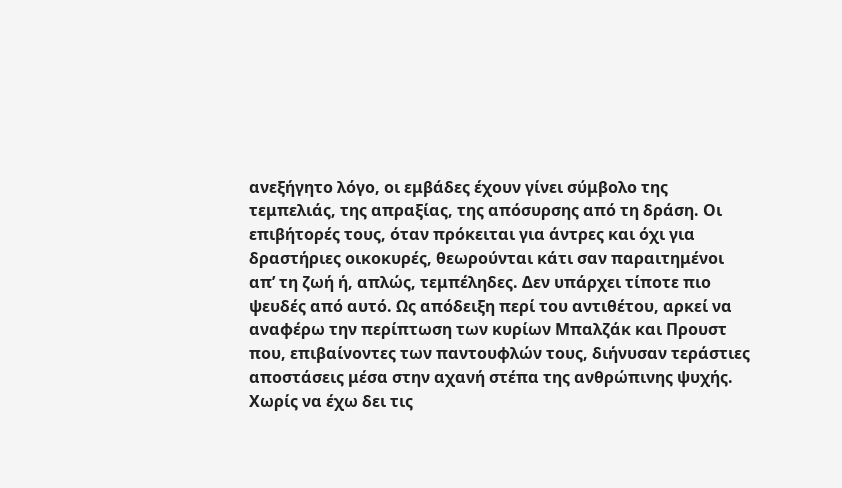ανεξήγητο λόγο, οι εμβάδες έχουν γίνει σύμβολο της τεμπελιάς, της απραξίας, της απόσυρσης από τη δράση. Οι επιβήτορές τους, όταν πρόκειται για άντρες και όχι για δραστήριες οικοκυρές, θεωρούνται κάτι σαν παραιτημένοι απ’ τη ζωή ή, απλώς, τεμπέληδες. Δεν υπάρχει τίποτε πιο ψευδές από αυτό. Ως απόδειξη περί του αντιθέτου, αρκεί να αναφέρω την περίπτωση των κυρίων Μπαλζάκ και Προυστ που, επιβαίνοντες των παντουφλών τους, διήνυσαν τεράστιες αποστάσεις μέσα στην αχανή στέπα της ανθρώπινης ψυχής. Χωρίς να έχω δει τις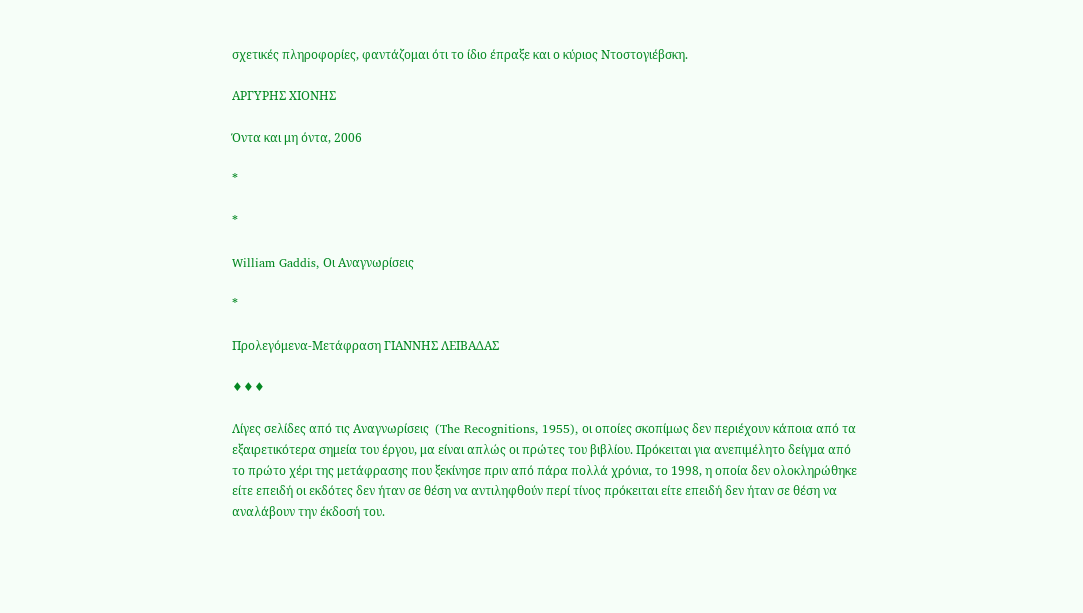σχετικές πληροφορίες, φαντάζομαι ότι το ίδιο έπραξε και ο κύριος Ντοστογιέβσκη.

ΑΡΓΥΡΗΣ ΧΙΟΝΗΣ

Όντα και μη όντα, 2006

*

*

William Gaddis, Οι Αναγνωρίσεις

*

Προλεγόμενα-Mετάφραση ΓΙΑΝΝΗΣ ΛΕΙΒΑΔΑΣ

♦♦♦

Λίγες σελίδες από τις Αναγνωρίσεις  (The Recognitions, 1955), οι οποίες σκοπίμως δεν περιέχουν κάποια από τα εξαιρετικότερα σημεία του έργου, μα είναι απλώς οι πρώτες του βιβλίου. Πρόκειται για ανεπιμέλητο δείγμα από το πρώτο χέρι της μετάφρασης που ξεκίνησε πριν από πάρα πολλά χρόνια, το 1998, η οποία δεν ολοκληρώθηκε είτε επειδή οι εκδότες δεν ήταν σε θέση να αντιληφθούν περί τίνος πρόκειται είτε επειδή δεν ήταν σε θέση να αναλάβουν την έκδοσή του.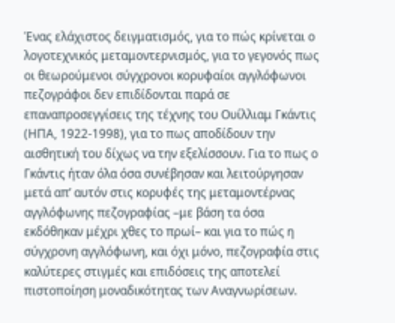Ένας ελάχιστος δειγματισμός, για το πώς κρίνεται ο λογοτεχνικός μεταμοντερνισμός, για το γεγονός πως οι θεωρούμενοι σύγχρονοι κορυφαίοι αγγλόφωνοι πεζογράφοι δεν επιδίδονται παρά σε επαναπροσεγγίσεις της τέχνης του Ουίλλιαμ Γκάντις (ΗΠΑ, 1922-1998), για το πως αποδίδουν την αισθητική του δίχως να την εξελίσσουν. Για το πως ο Γκάντις ήταν όλα όσα συνέβησαν και λειτούργησαν μετά απ’ αυτόν στις κορυφές της μεταμοντέρνας αγγλόφωνης πεζογραφίας –με βάση τα όσα εκδόθηκαν μέχρι χθες το πρωί– και για το πώς η σύγχρονη αγγλόφωνη, και όχι μόνο, πεζογραφία στις καλύτερες στιγμές και επιδόσεις της αποτελεί πιστοποίηση μοναδικότητας των Αναγνωρίσεων.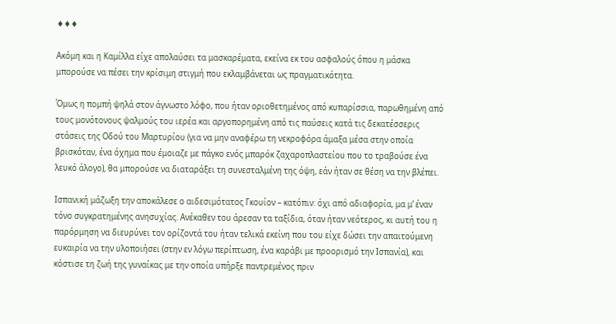♦♦♦

Ακόμη και η Καμίλλα είχε απολαύσει τα μασκαρέματα, εκείνα εκ του ασφαλούς όπου η μάσκα μπορούσε να πέσει την κρίσιμη στιγμή που εκλαμβάνεται ως πραγματικότητα.

Όμως η πομπή ψηλά στον άγνωστο λόφο, που ήταν οριοθετημένος από κυπαρίσσια, παρωθημένη από τους μονότονους ψαλμούς του ιερέα και αργοπορημένη από τις παύσεις κατά τις δεκατέσσερις στάσεις της Οδού του Μαρτυρίου (για να μην αναφέρω τη νεκροφόρα άμαξα μέσα στην οποία βρισκόταν, ένα όχημα που έμοιαζε με πάγκο ενός μπαρόκ ζαχαροπλαστείου που το τραβούσε ένα λευκό άλογο), θα μπορούσε να διαταράξει τη συνεσταλμένη της όψη, εάν ήταν σε θέση να την βλέπει.

Ισπανική μάζωξη την αποκάλεσε ο αιδεσιμότατος Γκουίον – κατόπιν: όχι από αδιαφορία, μα μ’ έναν τόνο συγκρατημένης ανησυχίας. Ανέκαθεν του άρεσαν τα ταξίδια, όταν ήταν νεότερος, κι αυτή του η παρόρμηση να διευρύνει τον ορίζοντά του ήταν τελικά εκείνη που του είχε δώσει την απαιτούμενη ευκαιρία να την υλοποιήσει (στην εν λόγω περίπτωση, ένα καράβι με προορισμό την Ισπανία), και κόστισε τη ζωή της γυναίκας με την οποία υπήρξε παντρεμένος πριν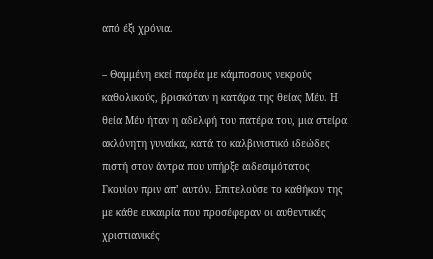από έξι χρόνια.

– Θαμμένη εκεί παρέα με κάμποσους νεκρούς καθολικούς, βρισκόταν η κατάρα της θείας Μέυ. Η θεία Μέυ ήταν η αδελφή του πατέρα του, μια στείρα ακλόνητη γυναίκα, κατά το καλβινιστικό ιδεώδες πιστή στον άντρα που υπήρξε αιδεσιμότατος Γκουίον πριν απ’ αυτόν. Επιτελούσε το καθήκον της με κάθε ευκαιρία που προσέφεραν οι αυθεντικές χριστιανικές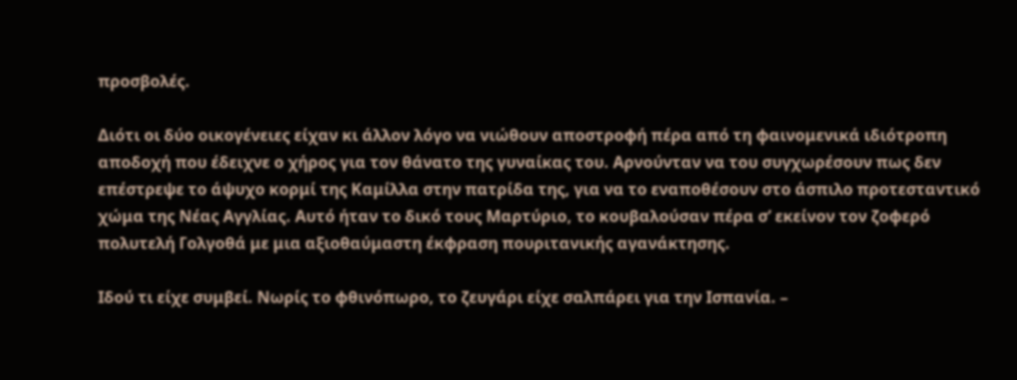προσβολές.

Διότι οι δύο οικογένειες είχαν κι άλλον λόγο να νιώθουν αποστροφή πέρα από τη φαινομενικά ιδιότροπη αποδοχή που έδειχνε ο χήρος για τον θάνατο της γυναίκας του. Αρνούνταν να του συγχωρέσουν πως δεν επέστρεψε το άψυχο κορμί της Καμίλλα στην πατρίδα της, για να το εναποθέσουν στο άσπιλο προτεσταντικό χώμα της Νέας Αγγλίας. Αυτό ήταν το δικό τους Μαρτύριο, το κουβαλούσαν πέρα σ’ εκείνον τον ζοφερό πολυτελή Γολγοθά με μια αξιοθαύμαστη έκφραση πουριτανικής αγανάκτησης.

Ιδού τι είχε συμβεί. Νωρίς το φθινόπωρο, το ζευγάρι είχε σαλπάρει για την Ισπανία. –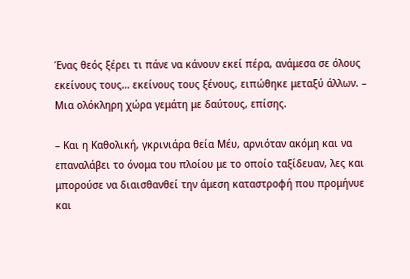Ένας θεός ξέρει τι πάνε να κάνουν εκεί πέρα, ανάμεσα σε όλους εκείνους τους… εκείνους τους ξένους, ειπώθηκε μεταξύ άλλων. – Μια ολόκληρη χώρα γεμάτη με δαύτους, επίσης.

– Και η Καθολική, γκρινιάρα θεία Μέυ, αρνιόταν ακόμη και να επαναλάβει το όνομα του πλοίου με το οποίο ταξίδευαν, λες και μπορούσε να διαισθανθεί την άμεση καταστροφή που προμήνυε και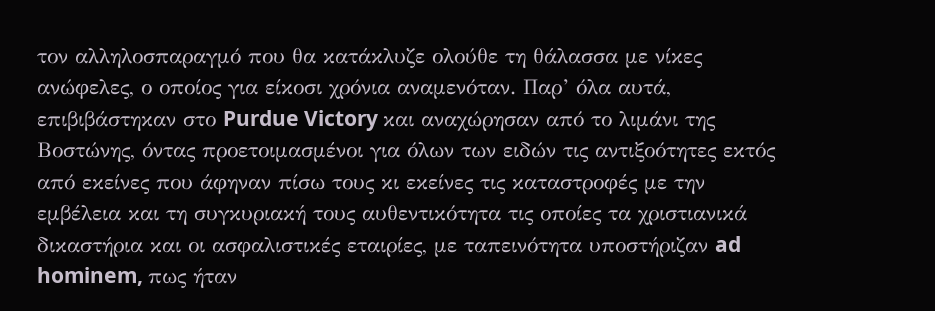τον αλληλοσπαραγμό που θα κατάκλυζε ολούθε τη θάλασσα με νίκες ανώφελες, ο οποίος για είκοσι χρόνια αναμενόταν. Παρ’ όλα αυτά, επιβιβάστηκαν στο Purdue Victory και αναχώρησαν από το λιμάνι της Βοστώνης, όντας προετοιμασμένοι για όλων των ειδών τις αντιξοότητες εκτός από εκείνες που άφηναν πίσω τους κι εκείνες τις καταστροφές με την εμβέλεια και τη συγκυριακή τους αυθεντικότητα τις οποίες τα χριστιανικά δικαστήρια και οι ασφαλιστικές εταιρίες, με ταπεινότητα υποστήριζαν ad hominem, πως ήταν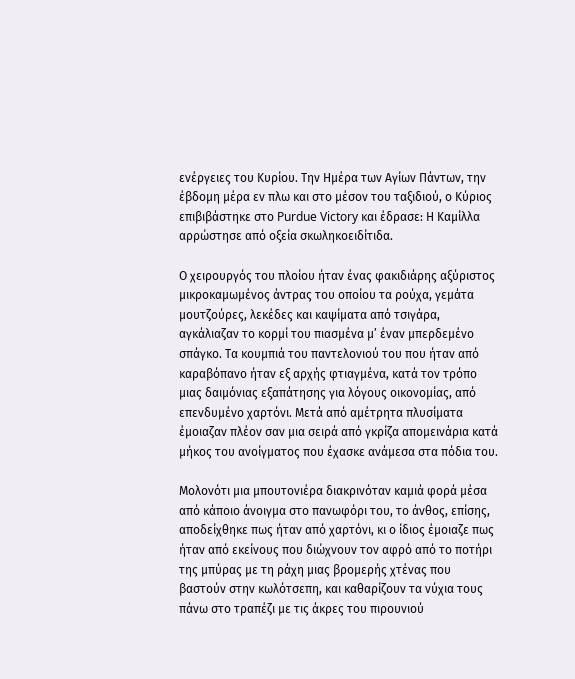ενέργειες του Κυρίου. Την Ημέρα των Αγίων Πάντων, την έβδομη μέρα εν πλω και στο μέσον του ταξιδιού, ο Κύριος επιβιβάστηκε στο Purdue Victory και έδρασε: Η Καμίλλα αρρώστησε από οξεία σκωληκοειδίτιδα.

Ο χειρουργός του πλοίου ήταν ένας φακιδιάρης αξύριστος μικροκαμωμένος άντρας του οποίου τα ρούχα, γεμάτα μουτζούρες, λεκέδες και καψίματα από τσιγάρα, αγκάλιαζαν το κορμί του πιασμένα μ’ έναν μπερδεμένο σπάγκο. Τα κουμπιά του παντελονιού του που ήταν από καραβόπανο ήταν εξ αρχής φτιαγμένα, κατά τον τρόπο μιας δαιμόνιας εξαπάτησης για λόγους οικονομίας, από επενδυμένο χαρτόνι. Μετά από αμέτρητα πλυσίματα έμοιαζαν πλέον σαν μια σειρά από γκρίζα απομεινάρια κατά μήκος του ανοίγματος που έχασκε ανάμεσα στα πόδια του.

Μολονότι μια μπουτονιέρα διακρινόταν καμιά φορά μέσα από κάποιο άνοιγμα στο πανωφόρι του, το άνθος, επίσης, αποδείχθηκε πως ήταν από χαρτόνι, κι ο ίδιος έμοιαζε πως ήταν από εκείνους που διώχνουν τον αφρό από το ποτήρι της μπύρας με τη ράχη μιας βρομερής χτένας που βαστούν στην κωλότσεπη, και καθαρίζουν τα νύχια τους πάνω στο τραπέζι με τις άκρες του πιρουνιού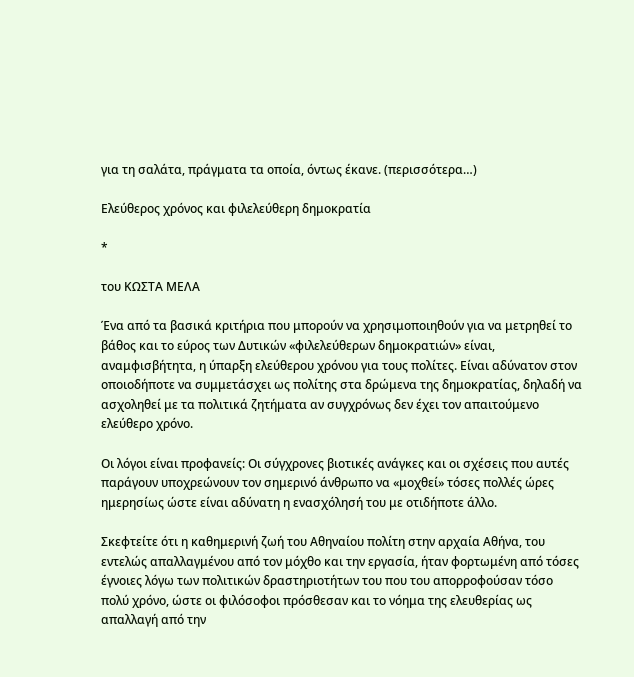για τη σαλάτα, πράγματα τα οποία, όντως έκανε. (περισσότερα…)

Ελεύθερος χρόνος και φιλελεύθερη δημοκρατία

*

του ΚΩΣΤΑ ΜΕΛΑ

Ένα από τα βασικά κριτήρια που μπορούν να χρησιμοποιηθούν για να μετρηθεί το βάθος και το εύρος των Δυτικών «φιλελεύθερων δημοκρατιών» είναι, αναμφισβήτητα, η ύπαρξη ελεύθερου χρόνου για τους πολίτες. Είναι αδύνατον στον οποιοδήποτε να συμμετάσχει ως πολίτης στα δρώμενα της δημοκρατίας, δηλαδή να ασχοληθεί με τα πολιτικά ζητήματα αν συγχρόνως δεν έχει τον απαιτούμενο ελεύθερο χρόνο.

Οι λόγοι είναι προφανείς: Οι σύγχρονες βιοτικές ανάγκες και οι σχέσεις που αυτές παράγουν υποχρεώνουν τον σημερινό άνθρωπο να «μοχθεί» τόσες πολλές ώρες ημερησίως ώστε είναι αδύνατη η ενασχόλησή του με οτιδήποτε άλλο.

Σκεφτείτε ότι η καθημερινή ζωή του Αθηναίου πολίτη στην αρχαία Αθήνα, του εντελώς απαλλαγμένου από τον μόχθο και την εργασία, ήταν φορτωμένη από τόσες έγνοιες λόγω των πολιτικών δραστηριοτήτων του που του απορροφούσαν τόσο πολύ χρόνο, ώστε οι φιλόσοφοι πρόσθεσαν και το νόημα της ελευθερίας ως απαλλαγή από την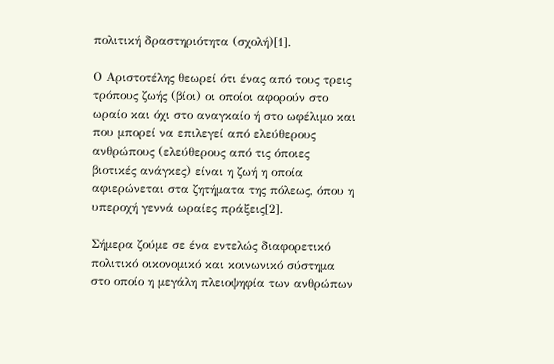πολιτική δραστηριότητα (σχολή)[1].

Ο Αριστοτέλης θεωρεί ότι ένας από τους τρεις τρόπους ζωής (βίοι) οι οποίοι αφορούν στο ωραίο και όχι στο αναγκαίο ή στο ωφέλιμο και που μπορεί να επιλεγεί από ελεύθερους ανθρώπους (ελεύθερους από τις όποιες βιοτικές ανάγκες) είναι η ζωή η οποία αφιερώνεται στα ζητήματα της πόλεως, όπου η υπεροχή γεννά ωραίες πράξεις[2].

Σήμερα ζούμε σε ένα εντελώς διαφορετικό πολιτικό οικονομικό και κοινωνικό σύστημα στο οποίο η μεγάλη πλειοψηφία των ανθρώπων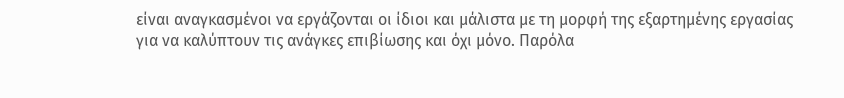είναι αναγκασμένοι να εργάζονται οι ίδιοι και μάλιστα με τη μορφή της εξαρτημένης εργασίας για να καλύπτουν τις ανάγκες επιβίωσης και όχι μόνο. Παρόλα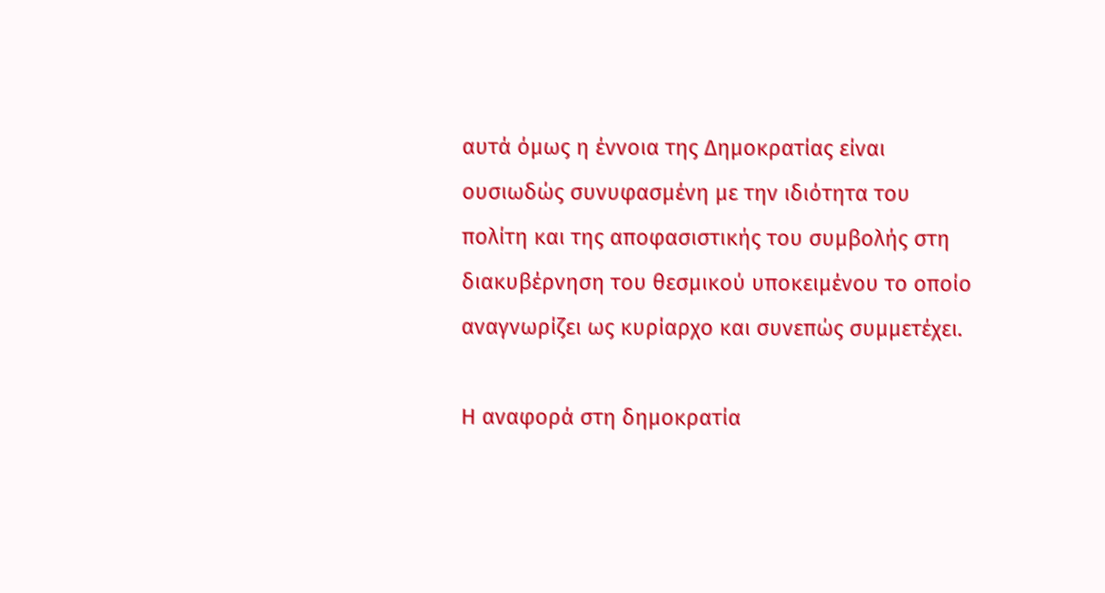αυτά όμως η έννοια της Δημοκρατίας είναι ουσιωδώς συνυφασμένη με την ιδιότητα του πολίτη και της αποφασιστικής του συμβολής στη διακυβέρνηση του θεσμικού υποκειμένου το οποίο αναγνωρίζει ως κυρίαρχο και συνεπώς συμμετέχει.

Η αναφορά στη δημοκρατία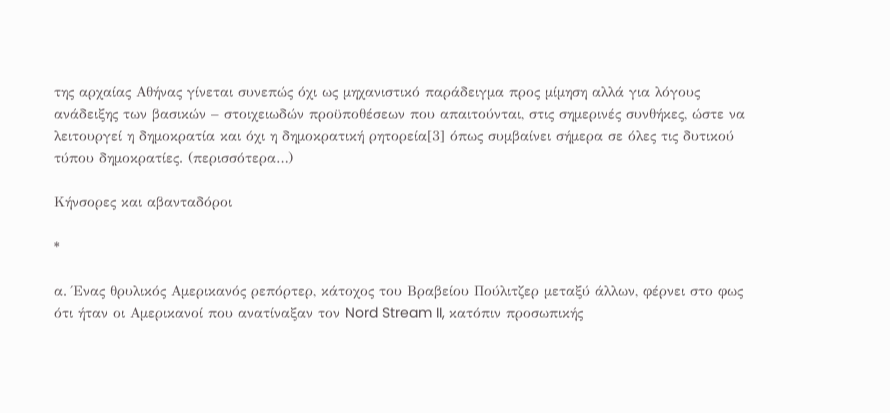της αρχαίας Αθήνας γίνεται συνεπώς όχι ως μηχανιστικό παράδειγμα προς μίμηση αλλά για λόγους ανάδειξης των βασικών – στοιχειωδών προϋποθέσεων που απαιτούνται, στις σημερινές συνθήκες, ώστε να λειτουργεί η δημοκρατία και όχι η δημοκρατική ρητορεία[3] όπως συμβαίνει σήμερα σε όλες τις δυτικού τύπου δημοκρατίες. (περισσότερα…)

Κήνσορες και αβανταδόροι

*

α. Ένας θρυλικός Αμερικανός ρεπόρτερ, κάτοχος του Βραβείου Πούλιτζερ μεταξύ άλλων, φέρνει στο φως ότι ήταν οι Αμερικανοί που ανατίναξαν τον Nord Stream II, κατόπιν προσωπικής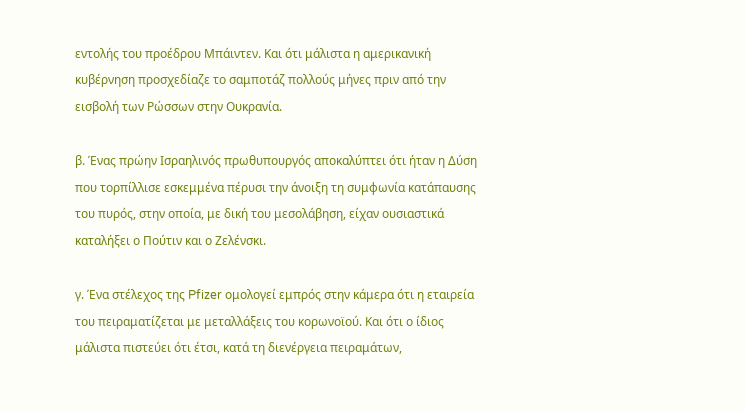εντολής του προέδρου Μπάιντεν. Και ότι μάλιστα η αμερικανική κυβέρνηση προσχεδίαζε το σαμποτάζ πολλούς μήνες πριν από την εισβολή των Ρώσσων στην Ουκρανία.

β. Ένας πρώην Ισραηλινός πρωθυπουργός αποκαλύπτει ότι ήταν η Δύση που τορπίλλισε εσκεμμένα πέρυσι την άνοιξη τη συμφωνία κατάπαυσης του πυρός, στην οποία, με δική του μεσολάβηση, είχαν ουσιαστικά καταλήξει ο Πούτιν και ο Ζελένσκι.

γ. Ένα στέλεχος της Pfizer ομολογεί εμπρός στην κάμερα ότι η εταιρεία του πειραματίζεται με μεταλλάξεις του κορωνοϊού. Και ότι ο ίδιος μάλιστα πιστεύει ότι έτσι, κατά τη διενέργεια πειραμάτων,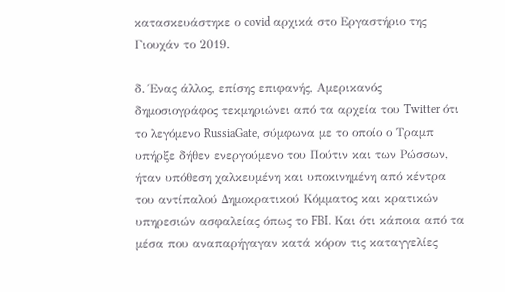κατασκευάστηκε ο covid αρχικά στο Εργαστήριο της Γιουχάν το 2019.

δ. Ένας άλλος, επίσης επιφανής, Αμερικανός δημοσιογράφος τεκμηριώνει από τα αρχεία του Twitter ότι το λεγόμενο RussiaGate, σύμφωνα με το οποίο ο Τραμπ υπήρξε δήθεν ενεργούμενο του Πούτιν και των Ρώσσων, ήταν υπόθεση χαλκευμένη και υποκινημένη από κέντρα του αντίπαλού Δημοκρατικού Κόμματος και κρατικών υπηρεσιών ασφαλείας όπως το FBI. Και ότι κάποια από τα μέσα που αναπαρήγαγαν κατά κόρον τις καταγγελίες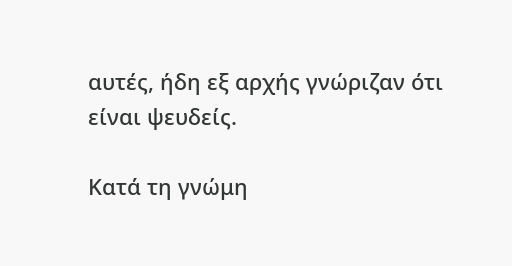αυτές, ήδη εξ αρχής γνώριζαν ότι είναι ψευδείς.

Κατά τη γνώμη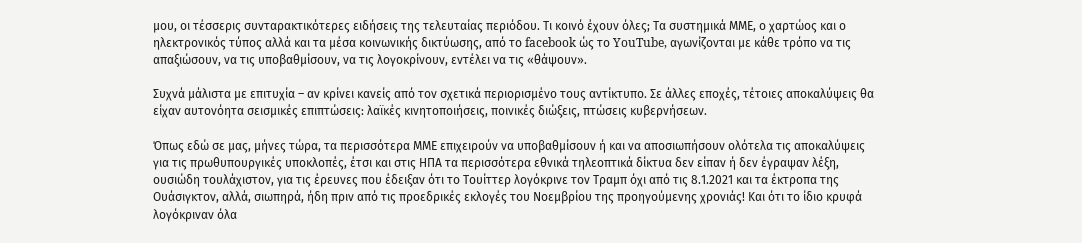μου, οι τέσσερις συνταρακτικότερες ειδήσεις της τελευταίας περιόδου. Τι κοινό έχουν όλες; Τα συστημικά ΜΜΕ, ο χαρτώος και ο ηλεκτρονικός τύπος αλλά και τα μέσα κοινωνικής δικτύωσης, από το facebook ώς το YouTube, αγωνίζονται με κάθε τρόπο να τις απαξιώσουν, να τις υποβαθμίσουν, να τις λογοκρίνουν, εντέλει να τις «θάψουν».

Συχνά μάλιστα με επιτυχία – αν κρίνει κανείς από τον σχετικά περιορισμένο τους αντίκτυπο. Σε άλλες εποχές, τέτοιες αποκαλύψεις θα είχαν αυτονόητα σεισμικές επιπτώσεις: λαϊκές κινητοποιήσεις, ποινικές διώξεις, πτώσεις κυβερνήσεων.

Όπως εδώ σε μας, μήνες τώρα, τα περισσότερα ΜΜΕ επιχειρούν να υποβαθμίσουν ή και να αποσιωπήσουν ολότελα τις αποκαλύψεις για τις πρωθυπουργικές υποκλοπές, έτσι και στις ΗΠΑ τα περισσότερα εθνικά τηλεοπτικά δίκτυα δεν είπαν ή δεν έγραψαν λέξη, ουσιώδη τουλάχιστον, για τις έρευνες που έδειξαν ότι το Τουίττερ λογόκρινε τον Τραμπ όχι από τις 8.1.2021 και τα έκτροπα της Ουάσιγκτον, αλλά, σιωπηρά, ήδη πριν από τις προεδρικές εκλογές του Νοεμβρίου της προηγούμενης χρονιάς! Και ότι το ίδιο κρυφά λογόκριναν όλα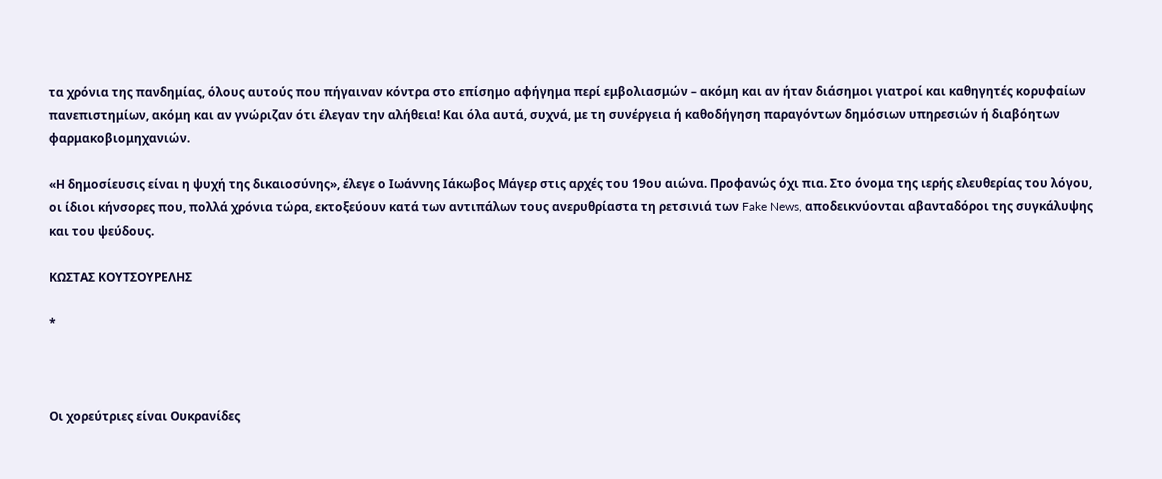τα χρόνια της πανδημίας, όλους αυτούς που πήγαιναν κόντρα στο επίσημο αφήγημα περί εμβολιασμών – ακόμη και αν ήταν διάσημοι γιατροί και καθηγητές κορυφαίων πανεπιστημίων, ακόμη και αν γνώριζαν ότι έλεγαν την αλήθεια! Και όλα αυτά, συχνά, με τη συνέργεια ή καθοδήγηση παραγόντων δημόσιων υπηρεσιών ή διαβόητων φαρμακοβιομηχανιών.

«Η δημοσίευσις είναι η ψυχή της δικαιοσύνης», έλεγε ο Ιωάννης Ιάκωβος Μάγερ στις αρχές του 19ου αιώνα. Προφανώς όχι πια. Στο όνομα της ιερής ελευθερίας του λόγου, οι ίδιοι κήνσορες που, πολλά χρόνια τώρα, εκτοξεύουν κατά των αντιπάλων τους ανερυθρίαστα τη ρετσινιά των Fake News, αποδεικνύονται αβανταδόροι της συγκάλυψης και του ψεύδους.

ΚΩΣΤΑΣ ΚΟΥΤΣΟΥΡΕΛΗΣ

*



Οι χορεύτριες είναι Ουκρανίδες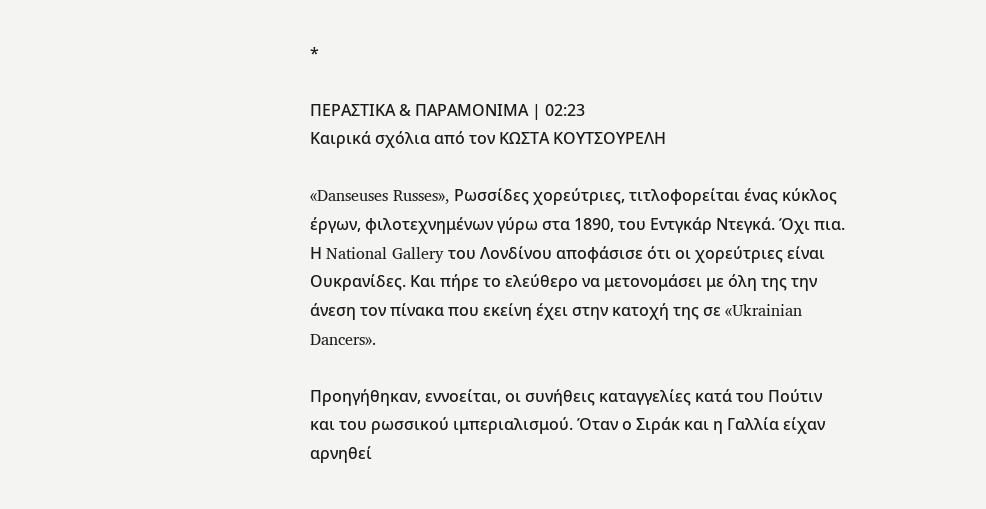*

ΠΕΡΑΣΤΙΚΑ & ΠΑΡΑΜΟΝΙΜΑ | 02:23
Καιρικά σχόλια από τον ΚΩΣΤΑ ΚΟΥΤΣΟΥΡΕΛΗ

«Danseuses Russes», Ρωσσίδες χορεύτριες, τιτλοφορείται ένας κύκλος έργων, φιλοτεχνημένων γύρω στα 1890, του Εντγκάρ Ντεγκά. Όχι πια. Η National Gallery του Λονδίνου αποφάσισε ότι οι χορεύτριες είναι Ουκρανίδες. Και πήρε το ελεύθερο να μετονομάσει με όλη της την άνεση τον πίνακα που εκείνη έχει στην κατοχή της σε «Ukrainian Dancers».

Προηγήθηκαν, εννοείται, οι συνήθεις καταγγελίες κατά του Πούτιν και του ρωσσικού ιμπεριαλισμού. Όταν ο Σιράκ και η Γαλλία είχαν αρνηθεί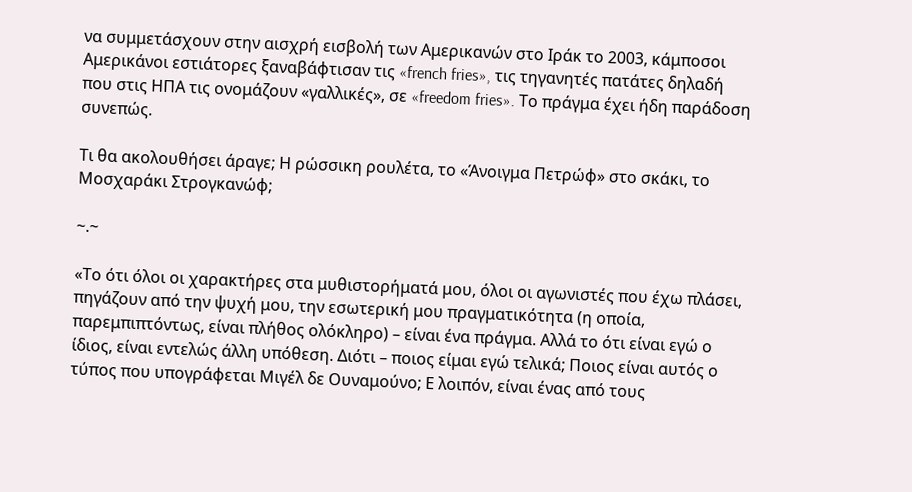να συμμετάσχουν στην αισχρή εισβολή των Αμερικανών στο Ιράκ το 2003, κάμποσοι Αμερικάνοι εστιάτορες ξαναβάφτισαν τις «french fries», τις τηγανητές πατάτες δηλαδή που στις ΗΠΑ τις ονομάζουν «γαλλικές», σε «freedom fries». Το πράγμα έχει ήδη παράδοση συνεπώς.

Τι θα ακολουθήσει άραγε; Η ρώσσικη ρουλέτα, το «Άνοιγμα Πετρώφ» στο σκάκι, το Μοσχαράκι Στρογκανώφ;

~.~

«Το ότι όλοι οι χαρακτήρες στα μυθιστορήματά μου, όλοι οι αγωνιστές που έχω πλάσει, πηγάζουν από την ψυχή μου, την εσωτερική μου πραγματικότητα (η οποία, παρεμπιπτόντως, είναι πλήθος ολόκληρο) – είναι ένα πράγμα. Αλλά το ότι είναι εγώ ο ίδιος, είναι εντελώς άλλη υπόθεση. Διότι – ποιος είμαι εγώ τελικά; Ποιος είναι αυτός ο τύπος που υπογράφεται Μιγέλ δε Ουναμούνο; Ε λοιπόν, είναι ένας από τους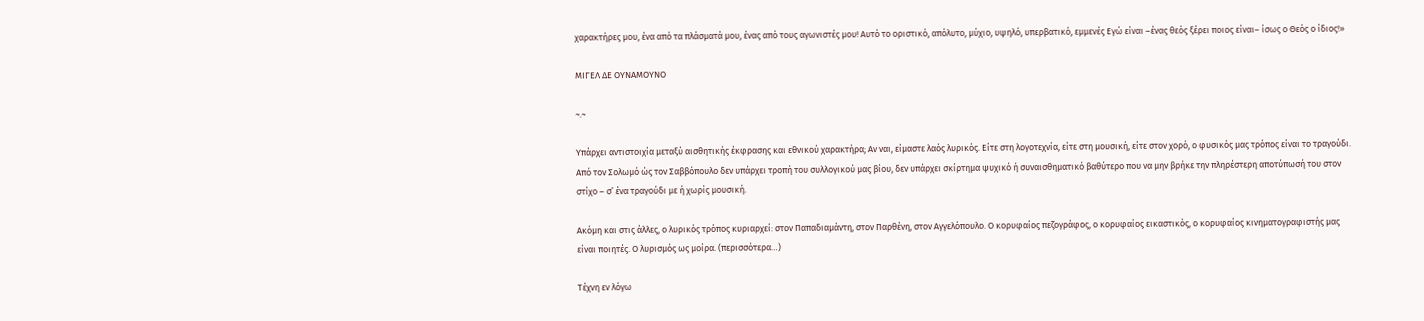χαρακτήρες μου, ένα από τα πλάσματά μου, ένας από τους αγωνιστές μου! Αυτό το οριστικό, απόλυτο, μύχιο, υψηλό, υπερβατικό, εμμενές Εγώ είναι –ένας θεός ξέρει ποιος είναι– ίσως ο Θεός ο ίδιος!»

ΜΙΓΕΛ ΔΕ ΟΥΝΑΜΟΥΝΟ

~.~

Υπάρχει αντιστοιχία μεταξύ αισθητικής έκφρασης και εθνικού χαρακτήρα; Αν ναι, είμαστε λαός λυρικός. Είτε στη λογοτεχνία, είτε στη μουσική, είτε στον χορό, ο φυσικός μας τρόπος είναι το τραγούδι. Από τον Σολωμό ώς τον Σαββόπουλο δεν υπάρχει τροπή του συλλογικού μας βίου, δεν υπάρχει σκίρτημα ψυχικό ή συναισθηματικό βαθύτερο που να μην βρήκε την πληρέστερη αποτύπωσή του στον στίχο – σ’ ένα τραγούδι με ή χωρίς μουσική.

Ακόμη και στις άλλες, ο λυρικός τρόπος κυριαρχεί: στον Παπαδιαμάντη, στον Παρθένη, στον Αγγελόπουλο. Ο κορυφαίος πεζογράφος, ο κορυφαίος εικαστικός, ο κορυφαίος κινηματογραφιστής μας είναι ποιητές. Ο λυρισμός ως μοίρα. (περισσότερα…)

Τέχνη εν λόγω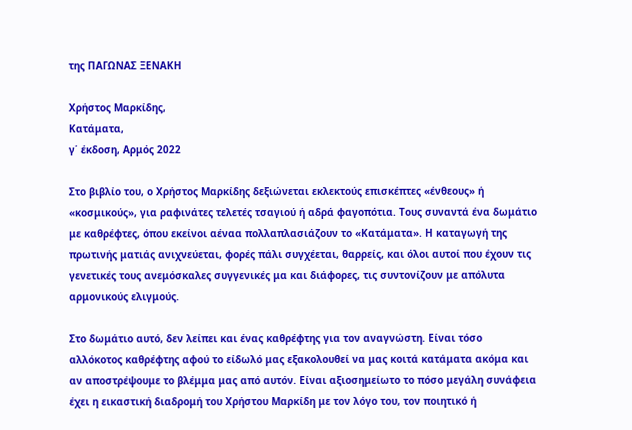της ΠΑΓΩΝΑΣ ΞΕΝΑΚΗ

Χρήστος Μαρκίδης,
Κατάματα,
γ΄ έκδοση, Αρμός 2022

Στο βιβλίο του, ο Χρήστος Μαρκίδης δεξιώνεται εκλεκτούς επισκέπτες «ένθεους» ή «κοσμικούς», για ραφινάτες τελετές τσαγιού ή αδρά φαγοπότια. Τους συναντά ένα δωμάτιο με καθρέφτες, όπου εκείνοι αέναα πολλαπλασιάζουν το «Κατάματα». Η καταγωγή της πρωτινής ματιάς ανιχνεύεται, φορές πάλι συγχέεται, θαρρείς, και όλοι αυτοί που έχουν τις γενετικές τους ανεμόσκαλες συγγενικές μα και διάφορες, τις συντονίζουν με απόλυτα αρμονικούς ελιγμούς.

Στο δωμάτιο αυτό, δεν λείπει και ένας καθρέφτης για τον αναγνώστη. Είναι τόσο αλλόκοτος καθρέφτης αφού το είδωλό μας εξακολουθεί να μας κοιτά κατάματα ακόμα και αν αποστρέψουμε το βλέμμα μας από αυτόν. Είναι αξιοσημείωτο το πόσο μεγάλη συνάφεια έχει η εικαστική διαδρομή του Χρήστου Μαρκίδη με τον λόγο του, τον ποιητικό ή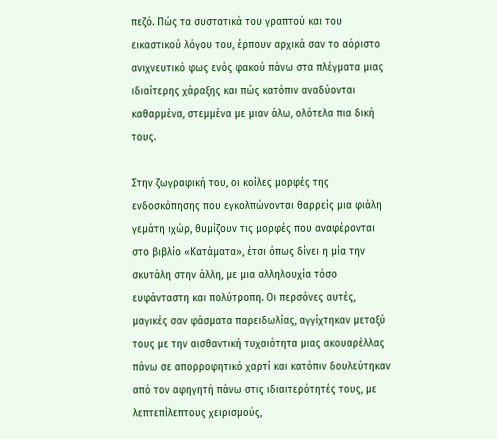πεζό. Πώς τα συστατικά του γραπτού και του εικαστικού λόγου του, έρπουν αρχικά σαν το αόριστο ανιχνευτικό φως ενός φακού πάνω στα πλέγματα μιας ιδιαίτερης χάραξης και πώς κατόπιν αναδύονται καθαρμένα, στεμμένα με μιαν άλω, ολότελα πια δική τους.

Στην ζωγραφική του, οι κοίλες μορφές της ενδοσκόπησης που εγκολπώνονται θαρρείς μια φιάλη γεμάτη ιχώρ, θυμίζουν τις μορφές που αναφέρονται στο βιβλίο «Κατάματα», έτσι όπως δίνει η μία την σκυτάλη στην άλλη, με μια αλληλουχία τόσο ευφάνταστη και πολύτροπη. Οι περσόνες αυτές, μαγικές σαν φάσματα παρειδωλίας, αγγίχτηκαν μεταξύ τους με την αισθαντική τυχαιότητα μιας ακουαρέλλας πάνω σε απορροφητικό χαρτί και κατόπιν δουλεύτηκαν από τον αφηγητή πάνω στις ιδιαιτερότητές τους, με λεπτεπίλεπτους χειρισμούς,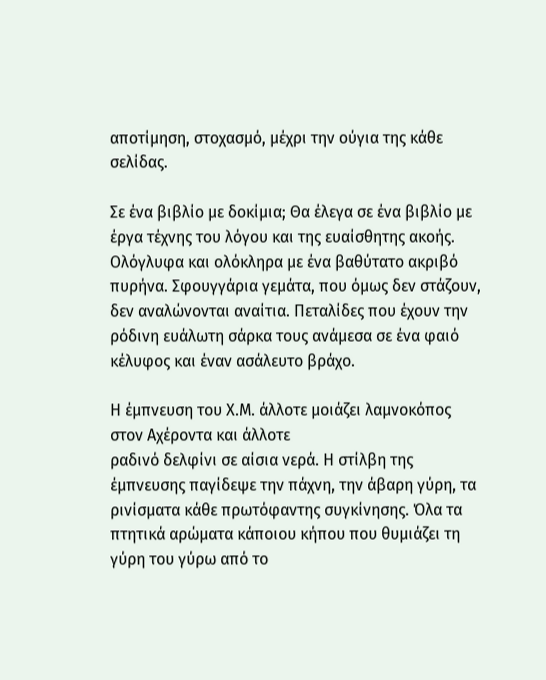αποτίμηση, στοχασμό, μέχρι την ούγια της κάθε σελίδας.

Σε ένα βιβλίο με δοκίμια; Θα έλεγα σε ένα βιβλίο με έργα τέχνης του λόγου και της ευαίσθητης ακοής. Ολόγλυφα και ολόκληρα με ένα βαθύτατο ακριβό πυρήνα. Σφουγγάρια γεμάτα, που όμως δεν στάζουν, δεν αναλώνονται αναίτια. Πεταλίδες που έχουν την ρόδινη ευάλωτη σάρκα τους ανάμεσα σε ένα φαιό κέλυφος και έναν ασάλευτο βράχο.

Η έμπνευση του Χ.Μ. άλλοτε μοιάζει λαμνοκόπος στον Αχέροντα και άλλοτε
ραδινό δελφίνι σε αίσια νερά. Η στίλβη της έμπνευσης παγίδεψε την πάχνη, την άβαρη γύρη, τα ρινίσματα κάθε πρωτόφαντης συγκίνησης. Όλα τα πτητικά αρώματα κάποιου κήπου που θυμιάζει τη γύρη του γύρω από το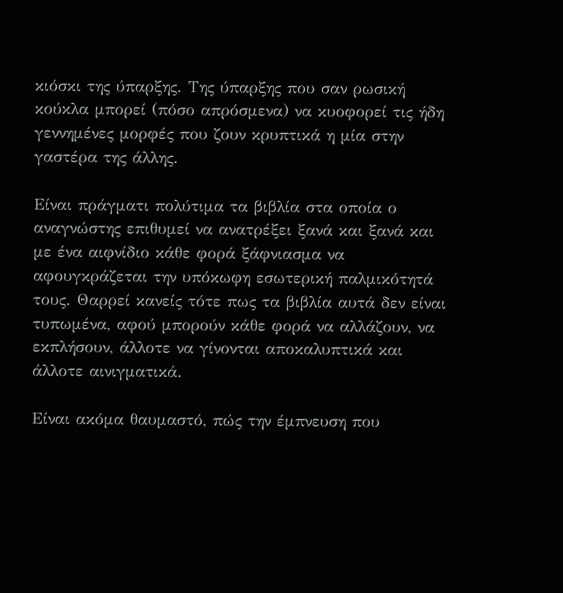κιόσκι της ύπαρξης. Της ύπαρξης που σαν ρωσική κούκλα μπορεί (πόσο απρόσμενα) να κυοφορεί τις ήδη γεννημένες μορφές που ζουν κρυπτικά η μία στην γαστέρα της άλλης.

Είναι πράγματι πολύτιμα τα βιβλία στα οποία ο αναγνώστης επιθυμεί να ανατρέξει ξανά και ξανά και με ένα αιφνίδιο κάθε φορά ξάφνιασμα να αφουγκράζεται την υπόκωφη εσωτερική παλμικότητά τους. Θαρρεί κανείς τότε πως τα βιβλία αυτά δεν είναι τυπωμένα, αφού μπορούν κάθε φορά να αλλάζουν, να εκπλήσουν, άλλοτε να γίνονται αποκαλυπτικά και άλλοτε αινιγματικά.

Είναι ακόμα θαυμαστό, πώς την έμπνευση που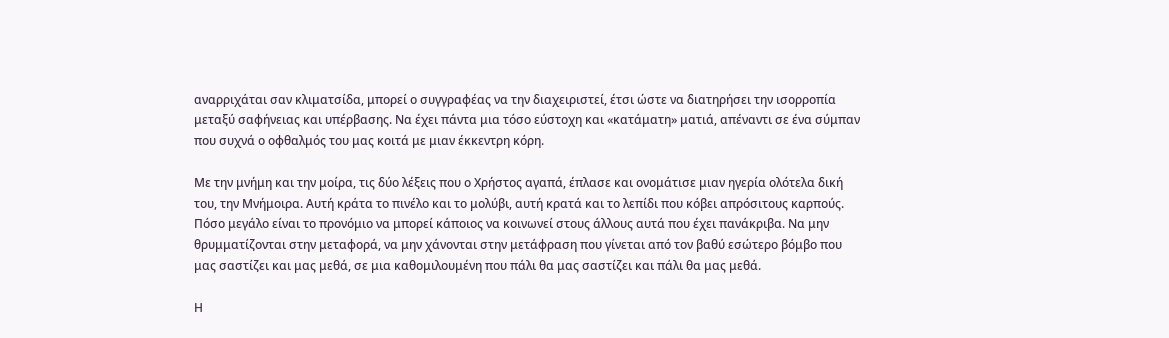αναρριχάται σαν κλιματσίδα, μπορεί ο συγγραφέας να την διαχειριστεί, έτσι ώστε να διατηρήσει την ισορροπία μεταξύ σαφήνειας και υπέρβασης. Να έχει πάντα μια τόσο εύστοχη και «κατάματη» ματιά, απέναντι σε ένα σύμπαν που συχνά ο οφθαλμός του μας κοιτά με μιαν έκκεντρη κόρη.

Με την μνήμη και την μοίρα, τις δύο λέξεις που ο Χρήστος αγαπά, έπλασε και ονομάτισε μιαν ηγερία ολότελα δική του, την Μνήμοιρα. Αυτή κράτα το πινέλο και το μολύβι, αυτή κρατά και το λεπίδι που κόβει απρόσιτους καρπούς. Πόσο μεγάλο είναι το προνόμιο να μπορεί κάποιος να κοινωνεί στους άλλους αυτά που έχει πανάκριβα. Να μην θρυμματίζονται στην μεταφορά, να μην χάνονται στην μετάφραση που γίνεται από τον βαθύ εσώτερο βόμβο που μας σαστίζει και μας μεθά, σε μια καθομιλουμένη που πάλι θα μας σαστίζει και πάλι θα μας μεθά.

Η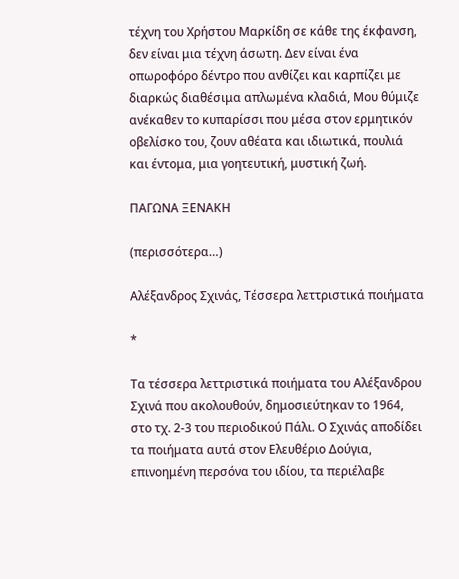τέχνη του Χρήστου Μαρκίδη σε κάθε της έκφανση, δεν είναι μια τέχνη άσωτη. Δεν είναι ένα οπωροφόρο δέντρο που ανθίζει και καρπίζει με διαρκώς διαθέσιμα απλωμένα κλαδιά, Μου θύμιζε ανέκαθεν το κυπαρίσσι που μέσα στον ερμητικόν οβελίσκο του, ζουν αθέατα και ιδιωτικά, πουλιά και έντομα, μια γοητευτική, μυστική ζωή.

ΠΑΓΩΝΑ ΞΕΝΑΚΗ

(περισσότερα…)

Αλέξανδρος Σχινάς, Τέσσερα λεττριστικά ποιήματα

*

Τα τέσσερα λεττριστικά ποιήματα του Αλέξανδρου Σχινά που ακολουθούν, δημοσιεύτηκαν το 1964, στο τχ. 2-3 του περιοδικού Πάλι. Ο Σχινάς αποδίδει τα ποιήματα αυτά στον Ελευθέριο Δούγια, επινοημένη περσόνα του ιδίου, τα περιέλαβε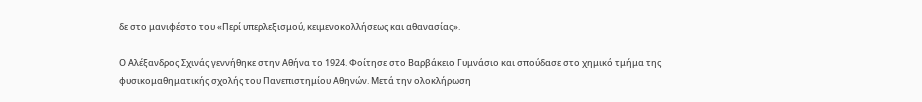δε στο μανιφέστο του «Περί υπερλεξισμού, κειμενοκολλήσεως και αθανασίας».

Ο Αλέξανδρος Σχινάς γεννήθηκε στην Αθήνα το 1924. Φοίτησε στο Βαρβάκειο Γυμνάσιο και σπούδασε στο χημικό τμήμα της φυσικομαθηματικής σχολής του Πανεπιστημίου Αθηνών. Μετά την ολοκλήρωση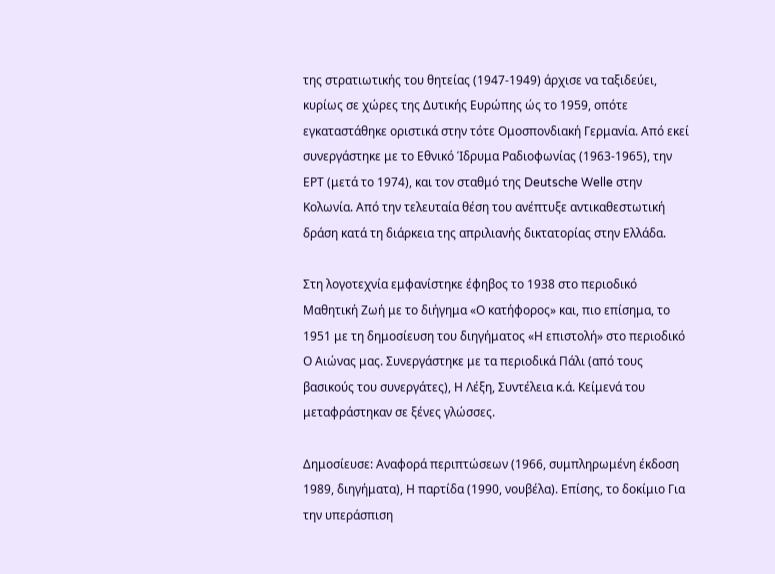της στρατιωτικής του θητείας (1947-1949) άρχισε να ταξιδεύει, κυρίως σε χώρες της Δυτικής Ευρώπης ώς το 1959, οπότε εγκαταστάθηκε οριστικά στην τότε Ομοσπονδιακή Γερμανία. Από εκεί συνεργάστηκε με το Εθνικό Ίδρυμα Ραδιοφωνίας (1963-1965), την ΕΡΤ (μετά το 1974), και τον σταθμό της Deutsche Welle στην Κολωνία. Από την τελευταία θέση του ανέπτυξε αντικαθεστωτική δράση κατά τη διάρκεια της απριλιανής δικτατορίας στην Ελλάδα.

Στη λογοτεχνία εμφανίστηκε έφηβος το 1938 στο περιοδικό Μαθητική Ζωή με το διήγημα «Ο κατήφορος» και, πιο επίσημα, το 1951 με τη δημοσίευση του διηγήματος «Η επιστολή» στο περιοδικό Ο Αιώνας μας. Συνεργάστηκε με τα περιοδικά Πάλι (από τους βασικούς του συνεργάτες), Η Λέξη, Συντέλεια κ.ά. Κείμενά του μεταφράστηκαν σε ξένες γλώσσες.

Δημοσίευσε: Αναφορά περιπτώσεων (1966, συμπληρωμένη έκδοση 1989, διηγήματα), Η παρτίδα (1990, νουβέλα). Επίσης, το δοκίμιο Για την υπεράσπιση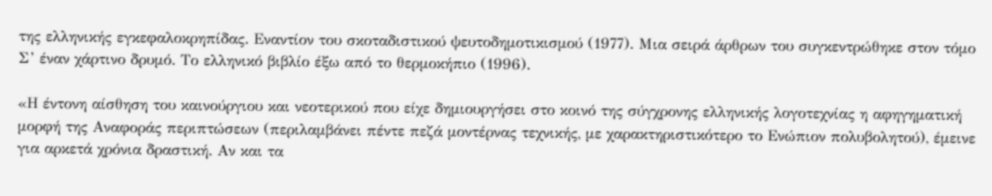της ελληνικής εγκεφαλοκρηπίδας. Εναντίον του σκοταδιστικού ψευτοδημοτικισμού (1977). Μια σειρά άρθρων του συγκεντρώθηκε στον τόμο Σ’ έναν χάρτινο δρυμό. Το ελληνικό βιβλίο έξω από το θερμοκήπιο (1996).

«Η έντονη αίσθηση του καινούργιου και νεοτερικού που είχε δημιουργήσει στο κοινό της σύγχρονης ελληνικής λογοτεχνίας η αφηγηματική μορφή της Αναφοράς περιπτώσεων (περιλαμβάνει πέντε πεζά μοντέρνας τεχνικής, με χαρακτηριστικότερο το Ενώπιον πολυβολητού), έμεινε για αρκετά χρόνια δραστική. Αν και τα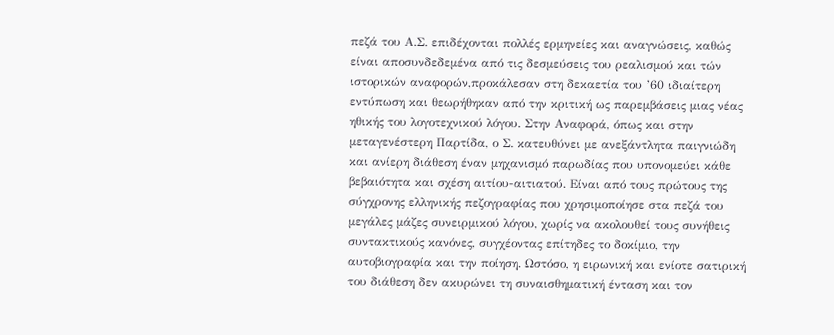πεζά του Α.Σ. επιδέχονται πολλές ερμηνείες και αναγνώσεις, καθώς είναι αποσυνδεδεμένα από τις δεσμεύσεις του ρεαλισμού και τών ιστορικών αναφορών,προκάλεσαν στη δεκαετία του ’60 ιδιαίτερη εντύπωση και θεωρήθηκαν από την κριτική ως παρεμβάσεις μιας νέας ηθικής του λογοτεχνικού λόγου. Στην Αναφορά, όπως και στην μεταγενέστερη Παρτίδα, ο Σ. κατευθύνει με ανεξάντλητα παιγνιώδη και ανίερη διάθεση έναν μηχανισμό παρωδίας που υπονομεύει κάθε βεβαιότητα και σχέση αιτίου-αιτιατού. Είναι από τους πρώτους της σύγχρονης ελληνικής πεζογραφίας που χρησιμοποίησε στα πεζά του μεγάλες μάζες συνειρμικού λόγου, χωρίς να ακολουθεί τους συνήθεις συντακτικούς κανόνες, συγχέοντας επίτηδες το δοκίμιο, την αυτοβιογραφία και την ποίηση. Ωστόσο, η ειρωνική και ενίοτε σατιρική του διάθεση δεν ακυρώνει τη συναισθηματική ένταση και τον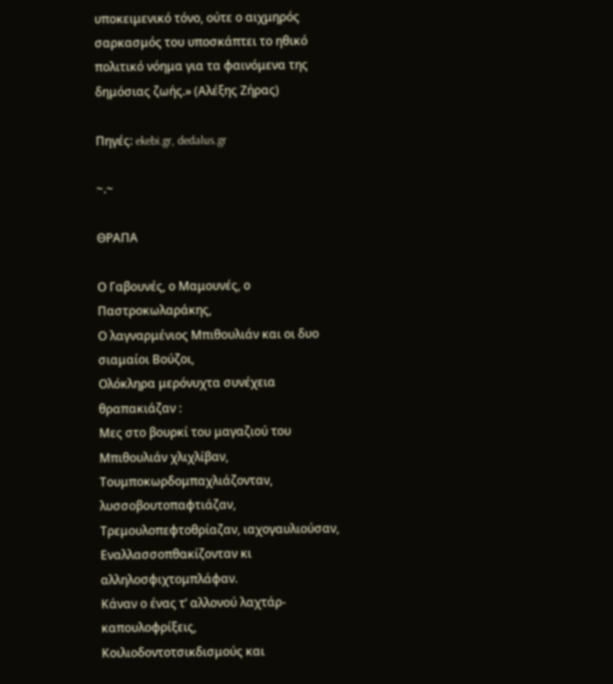υποκειμενικό τόνο, ούτε ο αιχμηρός σαρκασμός του υποσκάπτει το ηθικό πολιτικό νόημα για τα φαινόμενα της δημόσιας ζωής.» (Αλέξης Ζήρας)

Πηγές: ekebi.gr, dedalus.gr

~.~

ΘΡΑΠΑ

Ο Γαβουνές, ο Μαμουνές, ο Παστροκωλαράκης,
Ο λαγναρμένιος Μπιθουλιάν και οι δυο σιαμαίοι Βούζοι,
Ολόκληρα μερόνυχτα συνέχεια θραπακιάζαν :
Μες στο βουρκί του μαγαζιού του Μπιθουλιάν χλιχλίβαν,
Τουμποκωρδομπαχλιάζονταν, λυσσοβουτοπαφτιάζαν,
Τρεμουλοπεφτοθρίαζαν, ιαχογαυλιούσαν,
Εναλλασσοπθακίζονταν κι αλληλοσφιχτομπλάφαν.
Κάναν ο ένας τ’ αλλονού λαχτάρ-καπουλοφρίξεις,
Κοιλιοδοντοτσικδισμούς και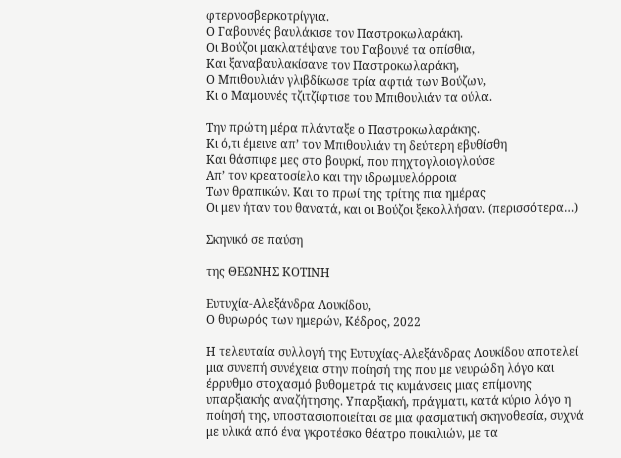φτερνοσβερκοτρίγγια.
Ο Γαβουνές βαυλάκισε τον Παστροκωλαράκη.
Οι Βούζοι μακλατέψανε του Γαβουνέ τα οπίσθια,
Και ξαναβαυλακίσανε τον Παστροκωλαράκη,
Ο Μπιθουλιάν γλιβδίκωσε τρία αφτιά των Βούζων,
Κι ο Μαμουνές τζιτζίφτισε του Μπιθουλιάν τα ούλα.

Την πρώτη μέρα πλάνταξε ο Παστροκωλαράκης.
Κι ό,τι έμεινε απ’ τον Μπιθουλιάν τη δεύτερη εβυθίσθη
Και θάσπιφε μες στο βουρκί, που πηχτογλοιογλούσε
Απ’ τον κρεατοσίελο και την ιδρωμυελόρροια
Των θραπικών. Και το πρωί της τρίτης πια ημέρας
Οι μεν ήταν του θανατά, και οι Βούζοι ξεκολλήσαν. (περισσότερα…)

Σκηνικό σε παύση

της ΘΕΩΝΗΣ ΚΟΤΙΝΗ

Ευτυχία-Αλεξάνδρα Λουκίδου,
Ο θυρωρός των ημερών, Κέδρος, 2022

Η τελευταία συλλογή της Ευτυχίας-Αλεξάνδρας Λουκίδου αποτελεί μια συνεπή συνέχεια στην ποίησή της που με νευρώδη λόγο και έρρυθμο στοχασμό βυθομετρά τις κυμάνσεις μιας επίμονης υπαρξιακής αναζήτησης. Υπαρξιακή, πράγματι, κατά κύριο λόγο η ποίησή της, υποστασιοποιείται σε μια φασματική σκηνοθεσία, συχνά με υλικά από ένα γκροτέσκο θέατρο ποικιλιών, με τα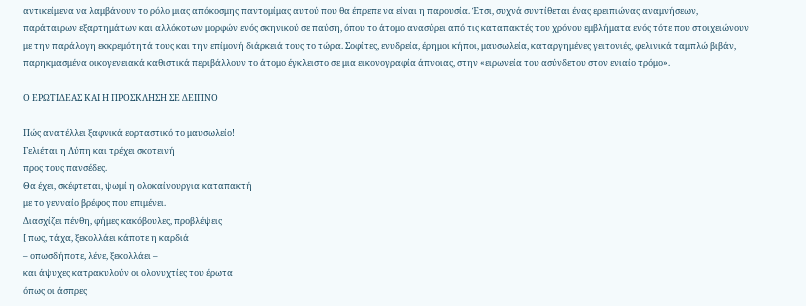αντικείμενα να λαμβάνουν το ρόλο μιας απόκοσμης παντομίμας αυτού που θα έπρεπε να είναι η παρουσία. Έτσι, συχνά συντίθεται ένας ερειπιώνας αναμνήσεων, παράταιρων εξαρτημάτων και αλλόκοτων μορφών ενός σκηνικού σε παύση, όπου το άτομο ανασύρει από τις καταπακτές του χρόνου εμβλήματα ενός τότε που στοιχειώνουν με την παράλογη εκκρεμότητά τους και την επίμονή διάρκειά τους το τώρα. Σοφίτες, ενυδρεία, έρημοι κήποι, μαυσωλεία, καταργημένες γειτονιές, φελινικά ταμπλώ βιβάν, παρηκμασμένα οικογενειακά καθιστικά περιβάλλουν το άτομο έγκλειστο σε μια εικονογραφία άπνοιας, στην «ειρωνεία του ασύνδετου στον ενιαίο τρόμο».

Ο ΕΡΩΤΙΔΕΑΣ ΚΑΙ Η ΠΡΟΣΚΛΗΣΗ ΣΕ ΔΕΙΠΝΟ

Πώς ανατέλλει ξαφνικά εορταστικό το μαυσωλείο!
Γελιέται η Λύπη και τρέχει σκοτεινή
προς τους πανσέδες.
Θα έχει, σκέφτεται, ψωμί η ολοκαίνουργια καταπακτή
με το γενναίο βρέφος που επιμένει.
Διασχίζει πένθη, φήμες κακόβουλες, προβλέψεις
[ πως, τάχα, ξεκολλάει κάποτε η καρδιά
– οπωσδήποτε, λένε, ξεκολλάει –
και άψυχες κατρακυλούν οι ολονυχτίες του έρωτα
όπως οι άσπρες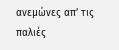ανεμώνες απ’ τις παλιές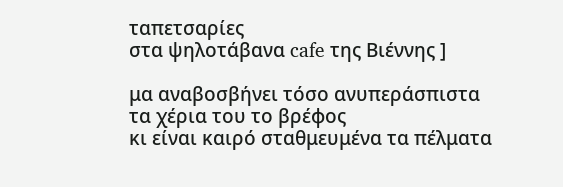ταπετσαρίες
στα ψηλοτάβανα cafe της Βιέννης ]

μα αναβοσβήνει τόσο ανυπεράσπιστα
τα χέρια του το βρέφος
κι είναι καιρό σταθμευμένα τα πέλματα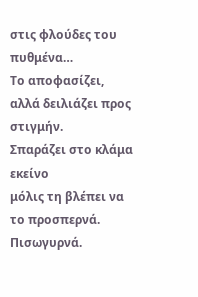στις φλούδες του πυθμένα…
Το αποφασίζει, αλλά δειλιάζει προς στιγμήν.
Σπαράζει στο κλάμα εκείνο
μόλις τη βλέπει να το προσπερνά.
Πισωγυρνά.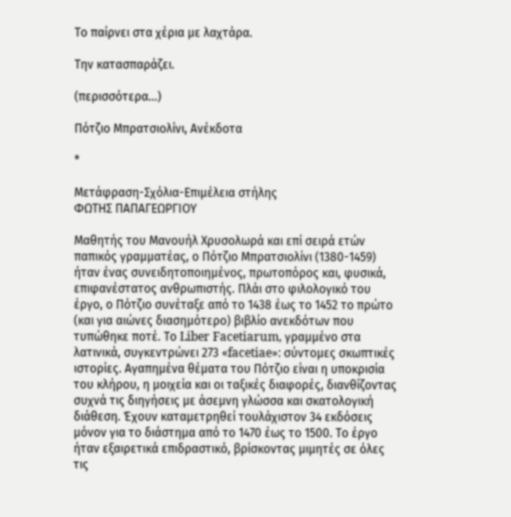Το παίρνει στα χέρια με λαχτάρα.

Την κατασπαράζει.

(περισσότερα…)

Πότζιο Μπρατσιολίνι, Ανέκδοτα

*

Μετάφραση-Σχόλια-Επιμέλεια στήλης
ΦΩΤΗΣ ΠΑΠΑΓΕΩΡΓΙΟΥ

Μαθητής του Μανουήλ Χρυσολωρά και επί σειρά ετών παπικός γραμματέας, ο Πότζιο Μπρατσιολίνι (1380-1459) ήταν ένας συνειδητοποιημένος, πρωτοπόρος και, φυσικά, επιφανέστατος ανθρωπιστής. Πλάι στο φιλολογικό του έργο, ο Πότζιο συνέταξε από το 1438 έως το 1452 το πρώτο (και για αιώνες διασημότερο) βιβλίο ανεκδότων που τυπώθηκε ποτέ. Το Liber Facetiarum, γραμμένο στα λατινικά, συγκεντρώνει 273 «facetiae»: σύντομες σκωπτικές ιστορίες. Αγαπημένα θέματα του Πότζιο είναι η υποκρισία του κλήρου, η μοιχεία και οι ταξικές διαφορές, διανθίζοντας συχνά τις διηγήσεις με άσεμνη γλώσσα και σκατολογική διάθεση. Έχουν καταμετρηθεί τουλάχιστον 34 εκδόσεις μόνον για το διάστημα από το 1470 έως το 1500. Το έργο ήταν εξαιρετικά επιδραστικό, βρίσκοντας μιμητές σε όλες τις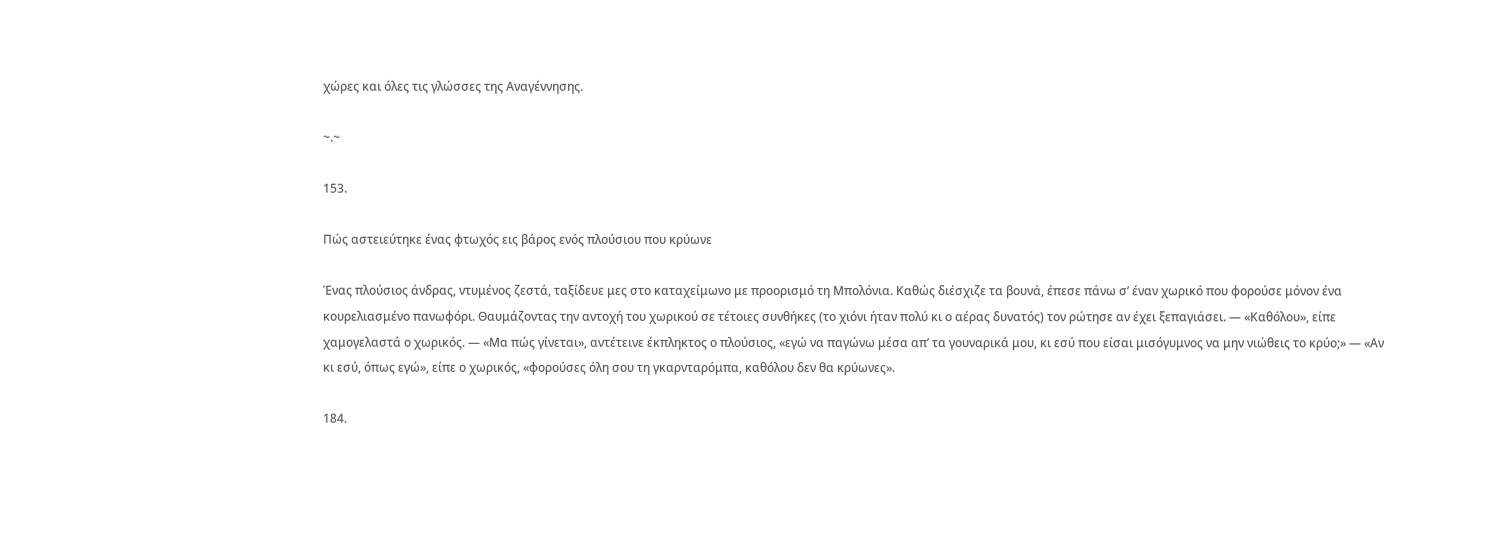χώρες και όλες τις γλώσσες της Αναγέννησης.

~.~

153.

Πώς αστειεύτηκε ένας φτωχός εις βάρος ενός πλούσιου που κρύωνε

Ένας πλούσιος άνδρας, ντυμένος ζεστά, ταξίδευε μες στο καταχείμωνο με προορισμό τη Μπολόνια. Καθώς διέσχιζε τα βουνά, έπεσε πάνω σ’ έναν χωρικό που φορούσε μόνον ένα κουρελιασμένο πανωφόρι. Θαυμάζοντας την αντοχή του χωρικού σε τέτοιες συνθήκες (το χιόνι ήταν πολύ κι ο αέρας δυνατός) τον ρώτησε αν έχει ξεπαγιάσει. — «Καθόλου», είπε χαμογελαστά ο χωρικός. — «Μα πώς γίνεται», αντέτεινε έκπληκτος ο πλούσιος, «εγώ να παγώνω μέσα απ’ τα γουναρικά μου, κι εσύ που είσαι μισόγυμνος να μην νιώθεις το κρύο;» — «Αν κι εσύ, όπως εγώ», είπε ο χωρικός, «φορούσες όλη σου τη γκαρνταρόμπα, καθόλου δεν θα κρύωνες».

184.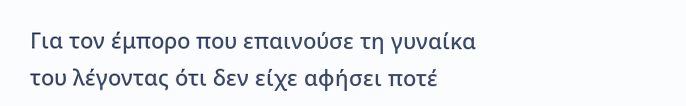Για τον έμπορο που επαινούσε τη γυναίκα του λέγοντας ότι δεν είχε αφήσει ποτέ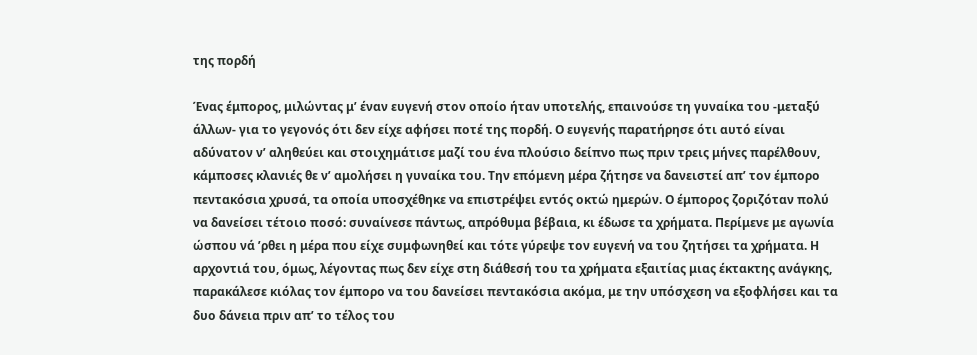της πορδή

Ένας έμπορος, μιλώντας μ’ έναν ευγενή στον οποίο ήταν υποτελής, επαινούσε τη γυναίκα του -μεταξύ άλλων- για το γεγονός ότι δεν είχε αφήσει ποτέ της πορδή. Ο ευγενής παρατήρησε ότι αυτό είναι αδύνατον ν’ αληθεύει και στοιχημάτισε μαζί του ένα πλούσιο δείπνο πως πριν τρεις μήνες παρέλθουν, κάμποσες κλανιές θε ν’ αμολήσει η γυναίκα του. Την επόμενη μέρα ζήτησε να δανειστεί απ’ τον έμπορο πεντακόσια χρυσά, τα οποία υποσχέθηκε να επιστρέψει εντός οκτώ ημερών. Ο έμπορος ζοριζόταν πολύ να δανείσει τέτοιο ποσό: συναίνεσε πάντως, απρόθυμα βέβαια, κι έδωσε τα χρήματα. Περίμενε με αγωνία ώσπου νά ’ρθει η μέρα που είχε συμφωνηθεί και τότε γύρεψε τον ευγενή να του ζητήσει τα χρήματα. Η αρχοντιά του, όμως, λέγοντας πως δεν είχε στη διάθεσή του τα χρήματα εξαιτίας μιας έκτακτης ανάγκης, παρακάλεσε κιόλας τον έμπορο να του δανείσει πεντακόσια ακόμα, με την υπόσχεση να εξοφλήσει και τα δυο δάνεια πριν απ’ το τέλος του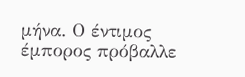μήνα. Ο έντιμος έμπορος πρόβαλλε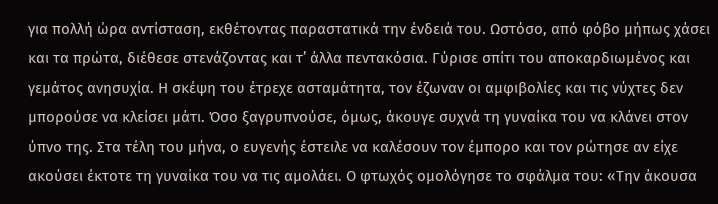για πολλή ώρα αντίσταση, εκθέτοντας παραστατικά την ένδειά του. Ωστόσο, από φόβο μήπως χάσει και τα πρώτα, διέθεσε στενάζοντας και τ’ άλλα πεντακόσια. Γύρισε σπίτι του αποκαρδιωμένος και γεμάτος ανησυχία. Η σκέψη του έτρεχε ασταμάτητα, τον έζωναν οι αμφιβολίες και τις νύχτες δεν μπορούσε να κλείσει μάτι. Όσο ξαγρυπνούσε, όμως, άκουγε συχνά τη γυναίκα του να κλάνει στον ύπνο της. Στα τέλη του μήνα, ο ευγενής έστειλε να καλέσουν τον έμπορο και τον ρώτησε αν είχε ακούσει έκτοτε τη γυναίκα του να τις αμολάει. Ο φτωχός ομολόγησε το σφάλμα του: «Την άκουσα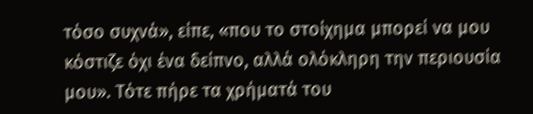τόσο συχνά», είπε, «που το στοίχημα μπορεί να μου κόστιζε όχι ένα δείπνο, αλλά ολόκληρη την περιουσία μου». Τότε πήρε τα χρήματά του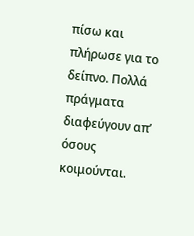πίσω και πλήρωσε για το δείπνο. Πολλά πράγματα διαφεύγουν απ’ όσους κοιμούνται.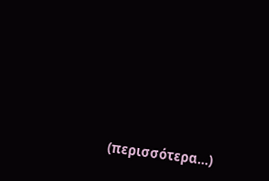(περισσότερα…)